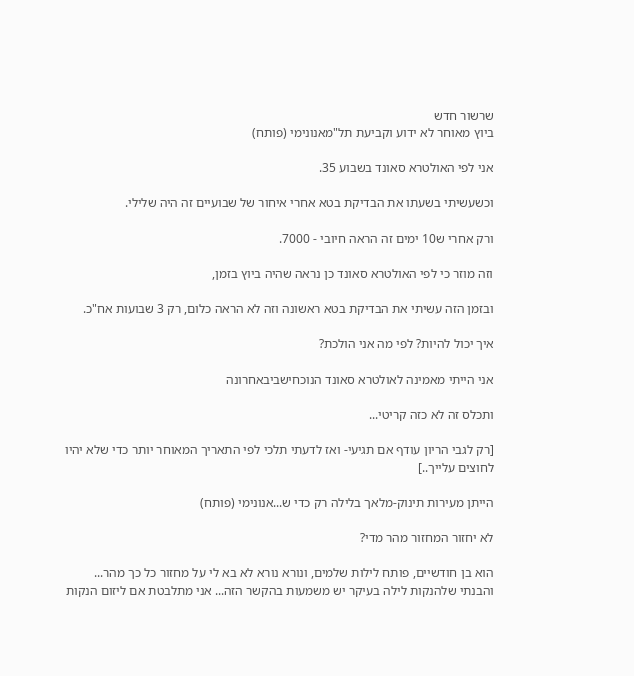שרשור חדש
ביוץ מאוחר לא ידוע וקביעת תל"מאנונימי (פותח)

אני לפי האולטרא סאונד בשבוע 35.

וכשעשיתי בשעתו את הבדיקת בטא אחרי איחור של שבועיים זה היה שלילי.

ורק אחרי ש10 ימים זה הראה חיובי - 7000.

וזה מוזר כי לפי האולטרא סאונד כן נראה שהיה ביוץ בזמן,

ובזמן הזה עשיתי את הבדיקת בטא ראשונה וזה לא הראה כלום, רק 3 שבועות אח"כ.

איך יכול להיות? לפי מה אני הולכת?

אני הייתי מאמינה לאולטרא סאונד הנוכחישביבאחרונה

ותכלס זה לא כזה קריטי...

[רק לגבי הריון עודף אם תגיעי- ואז לדעתי תלכי לפי התאריך המאוחר יותר כדי שלא יהיו לחוצים עלייך..]

הייתן מעירות תינוק-מלאך בלילה רק כדי ש...אנונימי (פותח)

לא יחזור המחזור מהר מדי?

הוא בן חודשיים, פותח לילות שלמים, ונורא נורא לא בא לי על מחזור כל כך מהר... והבנתי שלהנקות לילה בעיקר יש משמעות בהקשר הזה... אני מתלבטת אם ליזום הנקות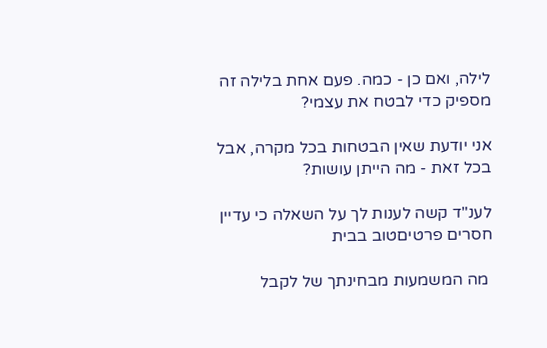לילה, ואם כן - כמה. פעם אחת בלילה זה מספיק כדי לבטח את עצמי?

אני יודעת שאין הבטחות בכל מקרה, אבל בכל זאת - מה הייתן עושות?

לענ"ד קשה לענות לך על השאלה כי עדיין חסרים פרטיםטוב בבית

 מה המשמעות מבחינתך של לקבל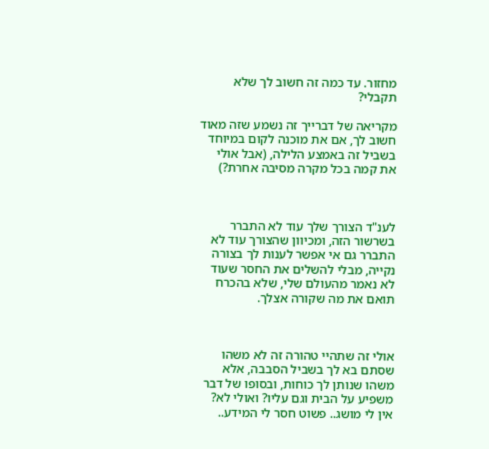מחזור. עד כמה זה חשוב לך שלא תקבלי?

מקריאה של דברייך זה נשמע שזה מאוד חשוב לך, אם את מוכנה לקום במיוחד בשביל זה באמצע הלילה, (אבל אולי את קמה בכל מקרה מסיבה אחרת?)



לענ"ד הצורך שלך עוד לא התברר בשרשור הזה, ומכיוון שהצורך עוד לא התברר גם אי אפשר לענות לך בצורה נקייה, מבלי להשלים את החסר שעוד לא נאמר מהעולם שלי, שלא בהכרח תואם את מה שקורה אצלך.



אולי זה שתהיי טהורה זה לא משהו שסתם בא לך בשביל הסבבה, אלא משהו שנותן לך כוחות, ובסופו של דבר משפיע על הבית וגם עליו? ואולי לא? אין לי מושג.. פשוט חסר לי המידע..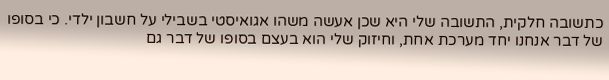כתשובה חלקית, התשובה שלי היא שכן אעשה משהו אגואיסטי בשבילי על חשבון ילדי. כי בסופו של דבר אנחנו יחד מערכת אחת, וחיזוק שלי הוא בעצם בסופו של דבר גם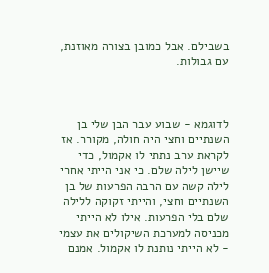בשבילם. אבל כמובן בצורה מאוזנת, עם גבולות.



לדוגמא - שבוע עבר הבן שלי בן השנתיים וחצי היה חולה, מקורר. אז לקראת ערב נתתי לו אקמול, כדי שיישן לילה שלם. כי אני הייתי אחרי לילה קשה עם הרבה הפרעות של בן השנתיים וחצי, והייתי זקוקה ללילה שלם בלי הפרעות. אילו לא הייתי מכניסה למערכת השיקולים את עצמי - לא הייתי נותנת לו אקמול. אמנם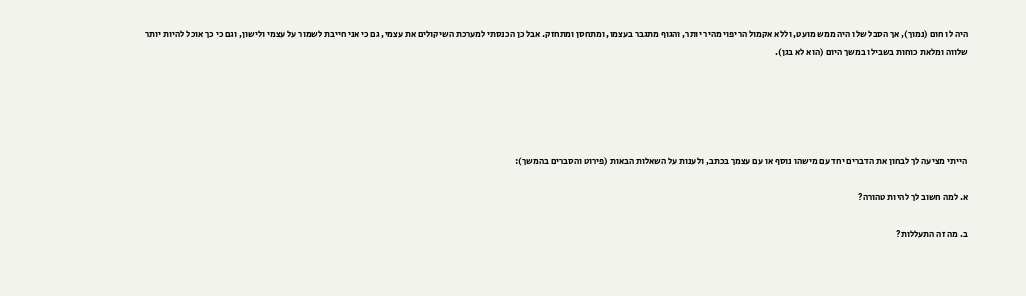היה לו חום (נמוך), אך הסבל שלו היה ממש מועט, וללא אקמול הריפוי מהיר יותר, והגוף מתגבר בעצמו, ומתחסן ומתחזק. אבל כן הכנסתי למערכת השיקולים את עצמי, גם כי אני חייבת לשמור על עצמי ולישון, וגם כי כך אוכל להיות יותר שלווה ומלאת כוחות בשבילו במשך היום (הוא לא בגן).





הייתי מציעה לך לבחון את הדברים יחד עם מישהו נוסף או עם עצמך בכתב, ולענות על השאלות הבאות (פירוט והסברים בהמשך):

א. למה חשוב לך להיות טהורה?

ב. מה זה התעללות?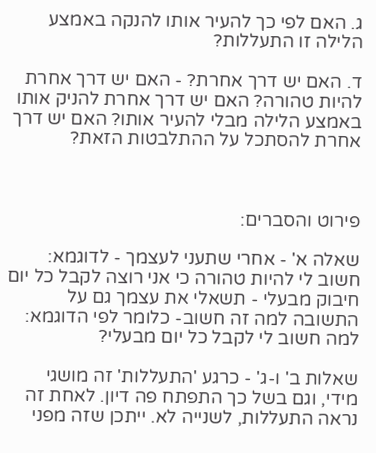ג. האם לפי כך להעיר אותו להנקה באמצע הלילה זו התעללות?

ד. האם יש דרך אחרת? - האם יש דרך אחרת להיות טהורה? האם יש דרך אחרת להניק אותו באמצע הלילה מבלי להעיר אותו? האם יש דרך אחרת להסתכל על ההתלבטות הזאת?



פירוט והסברים:

שאלה א' - אחרי שתעני לעצמך - לדוגמא: חשוב לי להיות טהורה כי אני רוצה לקבל כל יום חיבוק מבעלי - תשאלי את עצמך גם על התשובה למה זה חשוב- כלומר לפי הדוגמא: למה חשוב לי לקבל כל יום מבעלי?

שאלות ב' ו-ג' - כרגע 'התעללות' זה מושגי מידי, וגם בשל כך התפתח פה דיון. לאחת זה נראה התעללות, לשנייה לא. ייתכן שזה מפני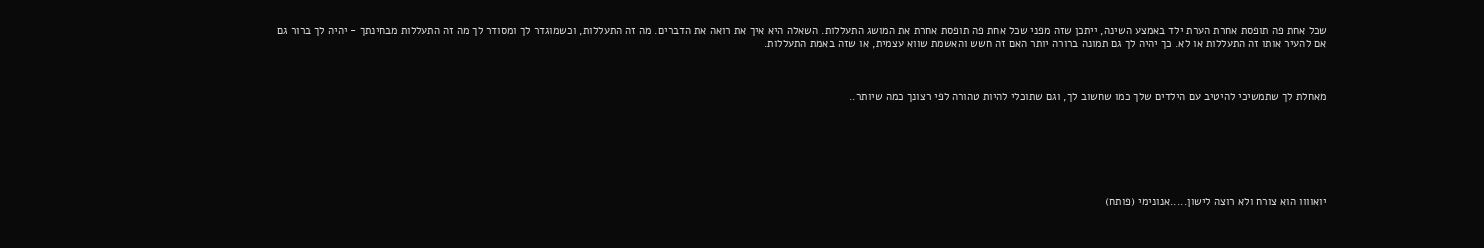שכל אחת פה תופסת אחרת הערת ילד באמצע השינה, ייתכן שזה מפני שכל אחת פה תופסת אחרת את המושג התעללות. השאלה היא איך את רואה את הדברים. מה זה התעללות, וכשמוגדר לך ומסודר לך מה זה התעללות מבחינתך - יהיה לך ברור גם אם להעיר אותו זה התעללות או לא. כך יהיה לך גם תמונה ברורה יותר האם זה חשש והאשמת שווא עצמית, או שזה באמת התעללות.



מאחלת לך שתמשיכי להיטיב עם הילדים שלך כמו שחשוב לך, וגם שתוכלי להיות טהורה לפי רצונך כמה שיותר..







יואוווו הוא צורח ולא רוצה לישון.....אנונימי (פותח)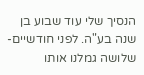הנסיך שלי עוד שבוע בן שנה בע"ה. לפני חודשיים-שלושה גמלנו אותו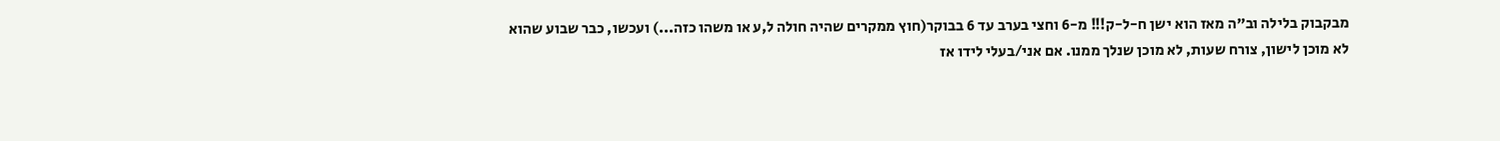מבקבוק בלילה וב"ה מאז הוא ישן ח-ל-ק!!! מ-6 וחצי בערב עד 6 בבוקר(חוץ ממקרים שהיה חולה ל,ע או משהו כזה...) ועכשו, כבר שבוע שהוא לא מוכן לישון, צורח שעות, לא מוכן שנלך ממנו. אם אני/בעלי לידו אז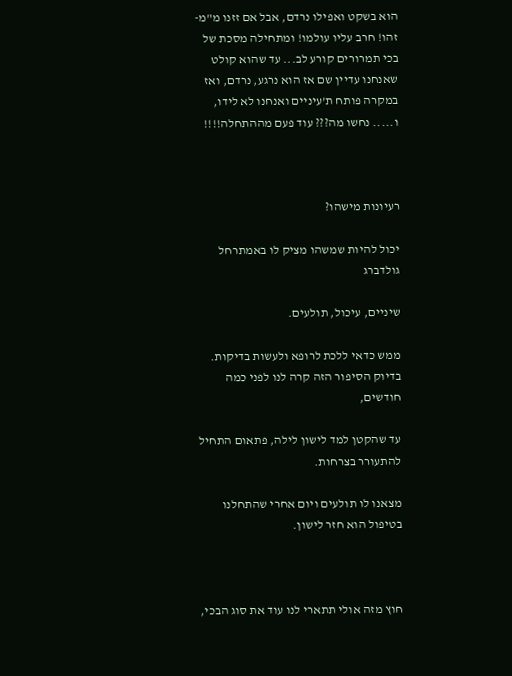הוא בשקט ואפילו נרדם, אבל אם זזנו מ"מ- זהו! חרב עליו עולמו! ומתחילה מסכת של בכי תמרורים קורע לב... עד שהוא קולט שאנחנו עדיין שם אז הוא נרגע, נרדם, ואז במקרה פותח ת'עיניים ואנחנו לא לידו, ו..... נחשו מה??? עוד פעם מההתחלה!!!!



רעיונות מישהו?

יכול להיות שמשהו מציק לו באמתרחל גולדברג

שיניים, עיכול, תולעים.

ממש כדאי ללכת לרופא ולעשות בדיקות. בדיוק הסיפור הזה קרה לנו לפני כמה חודשים,

עד שהקטן למד לישון לילה, פתאום התחיל להתעורר בצרחות.

מצאנו לו תולעים ויום אחרי שהתחלנו בטיפול הוא חזר לישון.



חוץ מזה אולי תתארי לנו עוד את סוג הבכי,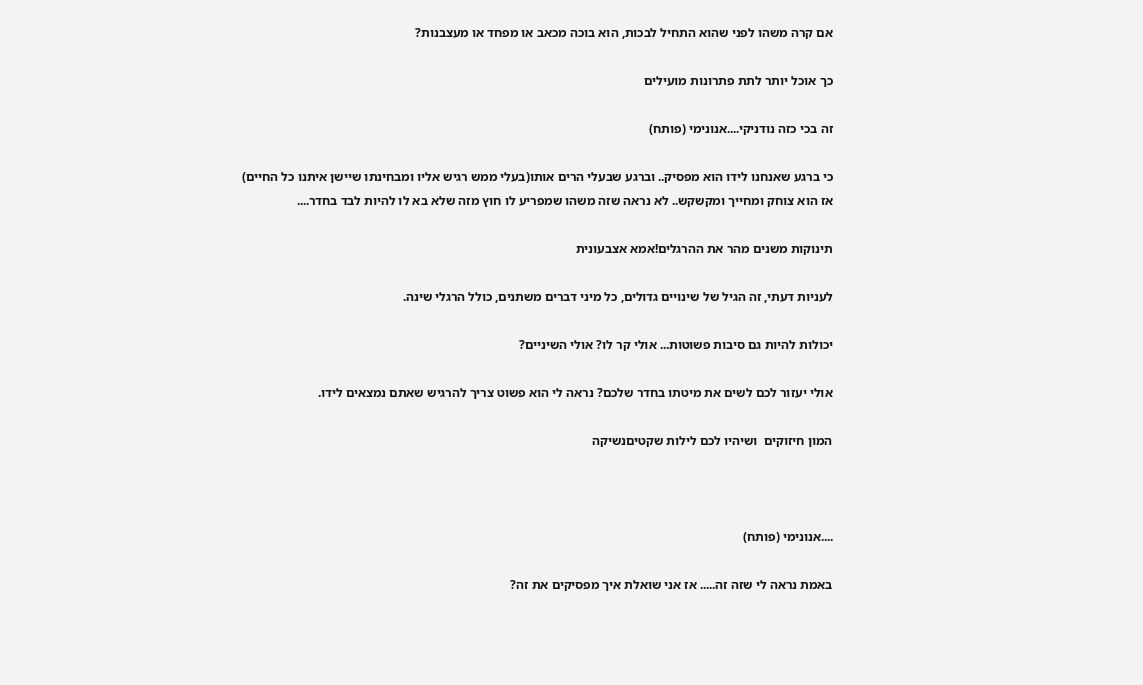אם קרה משהו לפני שהוא התחיל לבכות, הוא בוכה מכאב או מפחד או מעצבנות?

כך אוכל יותר לתת פתרונות מועילים

זה בכי כזה נודניקי....אנונימי (פותח)

כי ברגע שאנחנו לידו הוא מפסיק.. וברגע שבעלי הרים אותו(בעלי ממש רגיש אליו ומבחינתו שיישן איתנו כל החיים) אז הוא צוחק ומחייך ומקשקש.. לא נראה שזה משהו שמפריע לו חוץ מזה שלא בא לו להיות לבד בחדר....

תינוקות משנים מהר את ההרגלים!אמא אצבעונית

לעניות דעתי, זה הגיל של שינויים גדולים, כל מיני דברים משתנים, כולל הרגלי שינה.

יכולות להיות גם סיבות פשוטות... אולי קר לו? אולי השיניים?

אולי יעזור לכם לשים את מיטתו בחדר שלכם? נראה לי הוא פשוט צריך להרגיש שאתם נמצאים לידו.

המון חיזוקים  ושיהיו לכם לילות שקטיםנשיקה



....אנונימי (פותח)

באמת נראה לי שזה זה..... אז אני שואלת איך מפסיקים את זה?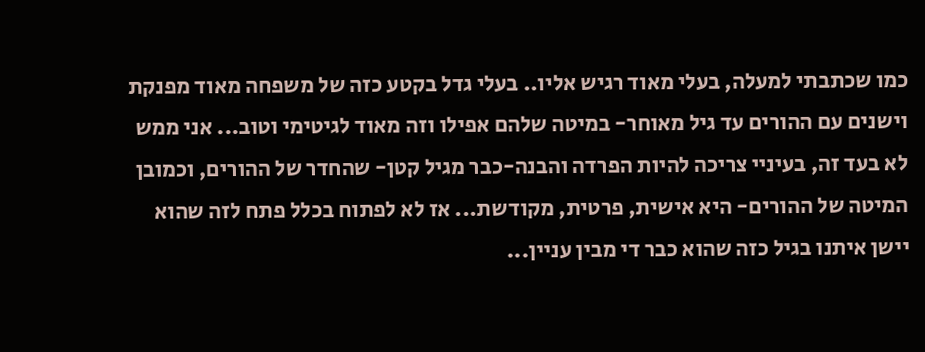כמו שכתבתי למעלה, בעלי מאוד רגיש אליו.. בעלי גדל בקטע כזה של משפחה מאוד מפנקת וישנים עם ההורים עד גיל מאוחר- במיטה שלהם אפילו וזה מאוד לגיטימי וטוב... אני ממש לא בעד זה, בעיניי צריכה להיות הפרדה והבנה-כבר מגיל קטן- שהחדר של ההורים, וכמובן המיטה של ההורים- היא אישית, פרטית, מקודשת... אז לא לפתוח בכלל פתח לזה שהוא יישן איתנו בגיל כזה שהוא כבר די מבין עניין...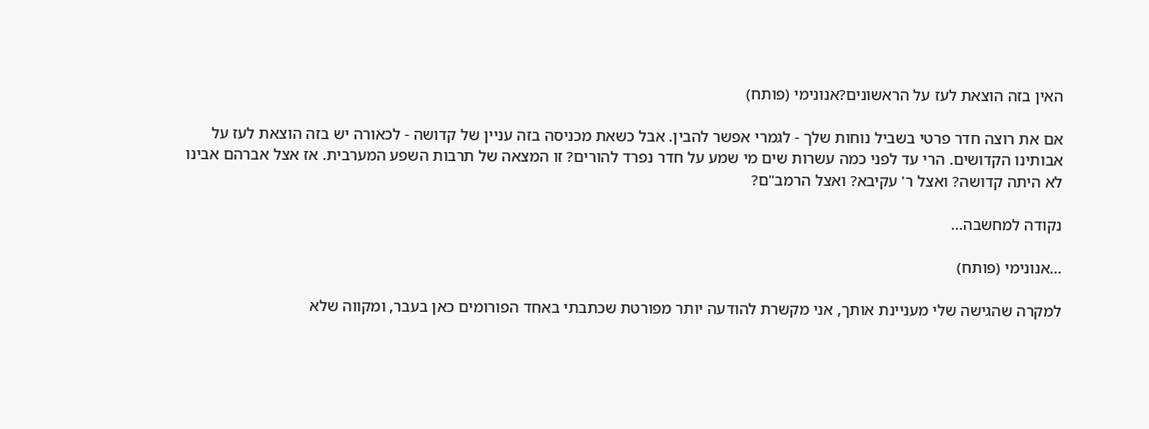האין בזה הוצאת לעז על הראשונים?אנונימי (פותח)

אם את רוצה חדר פרטי בשביל נוחות שלך - לגמרי אפשר להבין. אבל כשאת מכניסה בזה עניין של קדושה - לכאורה יש בזה הוצאת לעז על אבותינו הקדושים. הרי עד לפני כמה עשרות שים מי שמע על חדר נפרד להורים? זו המצאה של תרבות השפע המערבית. אז אצל אברהם אבינו לא היתה קדושה? ואצל ר' עקיבא? ואצל הרמב"ם?

נקודה למחשבה...

...אנונימי (פותח)

למקרה שהגישה שלי מעניינת אותך, אני מקשרת להודעה יותר מפורטת שכתבתי באחד הפורומים כאן בעבר, ומקווה שלא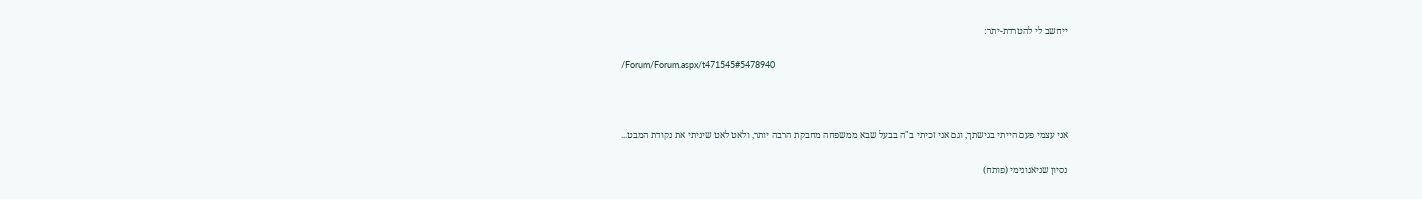ייחשב לי להטרדת-יתר:

/Forum/Forum.aspx/t471545#5478940



אני עצמי פעם הייתי בגישתך, וגם אני זכיתי ב"ה בבעל שבא ממשפחה מחבקת הרבה יותר, ולאט לאט שיניתי את נקודת המבט...

נסיון שניאנונימי (פותח)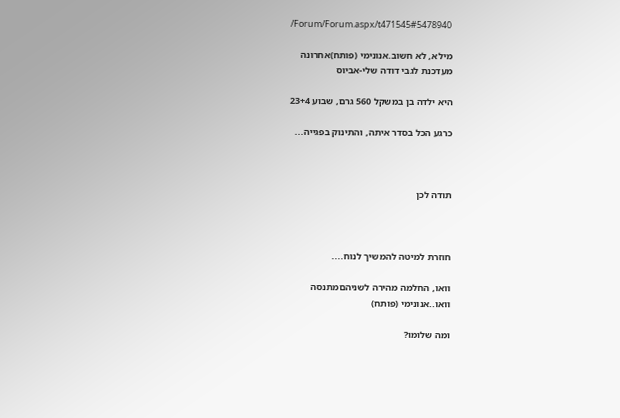/Forum/Forum.aspx/t471545#5478940

מילא, לא חשוב.אנונימי (פותח)אחרונה
מעדכנת לגבי דודה שלי-אביוס

היא ילדה בן במשקל 560 גרם, שבוע 23+4

כרגע הכל בסדר איתה, והתינוק בפגייה...



תודה לכן



חוזרת למיטה להמשיך לנוח....

וואו, החלמה מהירה לשניהםמתנסה
וואו..אנונימי (פותח)

ומה שלומו?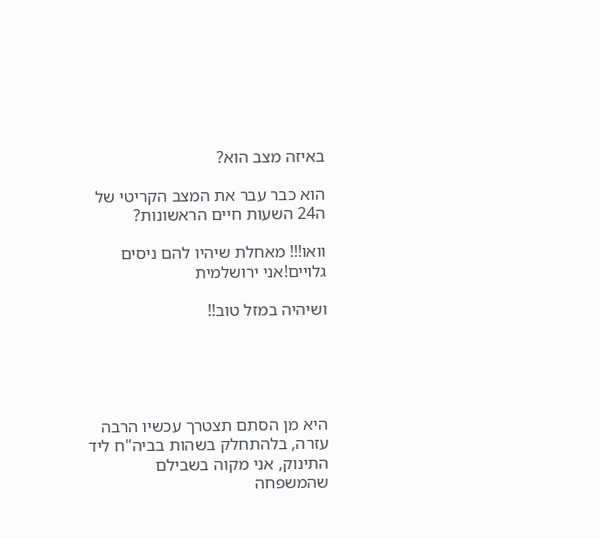באיזה מצב הוא?

הוא כבר עבר את המצב הקריטי של ה24 השעות חיים הראשונות?

וואו!!! מאחלת שיהיו להם ניסים גלויים!אני ירושלמית

ושיהיה במזל טוב!!





היא מן הסתם תצטרך עכשיו הרבה עזרה, בלהתחלק בשהות בביה"ח ליד התינוק, אני מקוה בשבילם שהמשפחה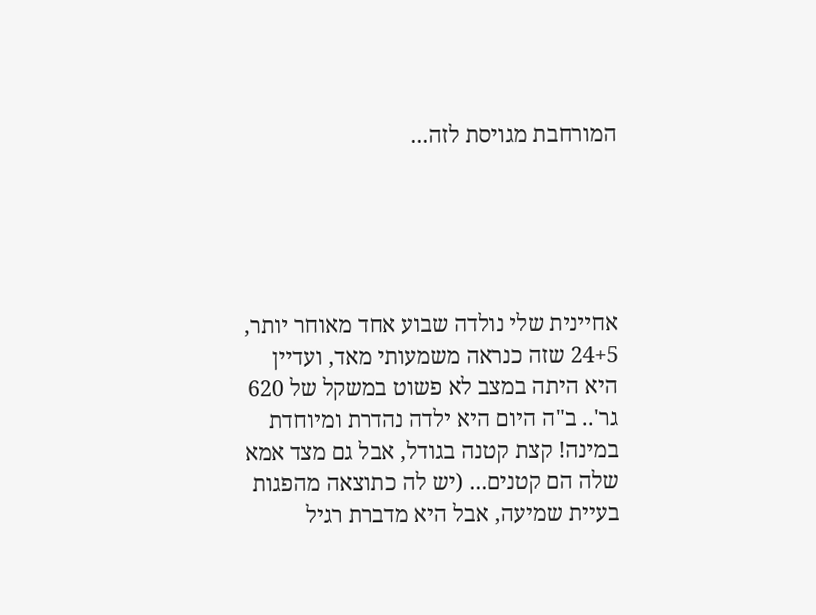המורחבת מגויסת לזה...





אחיינית שלי נולדה שבוע אחד מאוחר יותר, 24+5 שזה כנראה משמעותי מאד, ועדיין היא היתה במצב לא פשוט במשקל של 620 גר'.. ב"ה היום היא ילדה נהדרת ומיוחדת במינה! קצת קטנה בגודל, אבל גם מצד אמא שלה הם קטנים... (יש לה כתוצאה מהפגות בעיית שמיעה, אבל היא מדברת רגיל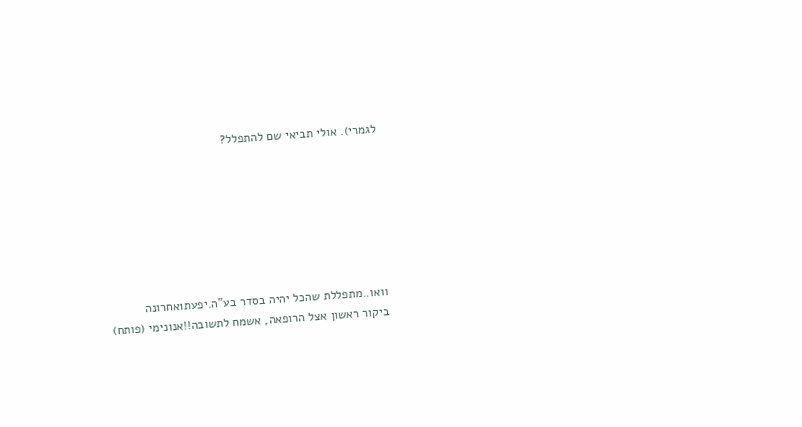לגמרי). אולי תביאי שם להתפלל?







וואו..מתפללת שהכל יהיה בסדר בע"ה.יפעת1אחרונה
ביקור ראשון אצל הרופאה, אשמח לתשובה!!אנונימי (פותח)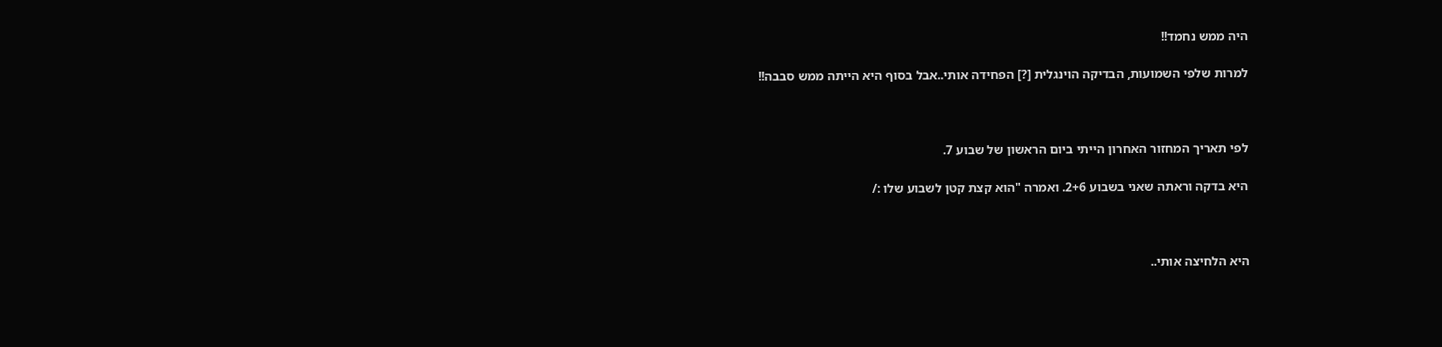היה ממש נחמד!!

למרות שלפי השמועות, הבדיקה הוינגלית [?] הפחידה אותי..אבל בסוף היא הייתה ממש סבבה!!



לפי תאריך המחזור האחרון הייתי ביום הראשון של שבוע 7.

היא בדקה וראתה שאני בשבוע 2+6. ואמרה "הוא קצת קטן לשבוע שלו :/



היא הלחיצה אותי..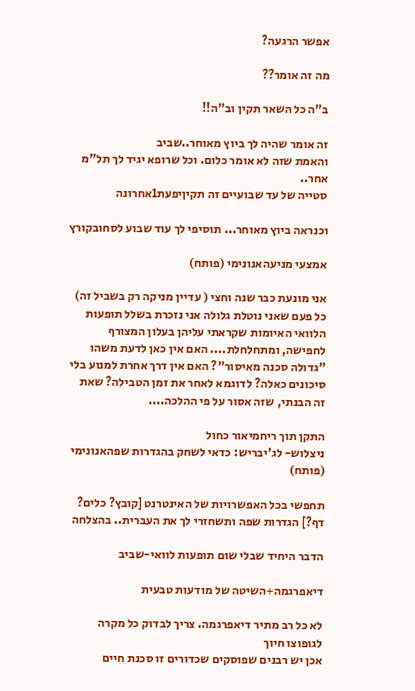אפשר הרגעה?

מה זה אומר??

ב"ה כל השאר תקין וב"ה!!

זה אומר שהיה לך ביוץ מאוחר..שביב
והאמת שזה לא אומר כלום. וכל שרופא יגיד לך תל"מ אחר..
סטייה של עד שבועיים זה תקיןיפעת1אחרונה

וכנראה ביוץ מאוחר... תוסיפי לך עוד שבוע לסחובקורץ

אמצעי מניעהאנונימי (פותח)

אני מונעת כבר שנה וחצי ( עדיין מניקה רק בשביל זה) כל פעם שאני נוטלת גלולה אני נזכרת בשלל תופעות הלוואי האיומות שקראתי עליהן בעלון המצורף לחפישה, ומתחלחלת.... האם אין כאן לדעת משהו "גדולה סכנה מאיסור"? האם אין דרך אחרת למנוע בלי סיכונים כאלה? לדוגמא לאחר את זמן הטבילה? שאת זה הבנתי, שזה אסור על פי ההלכה....

התקן תוך ריחמיאור כחול
ניצלוש- לג'יבריש: כדאי לשחק בהגדרות שפהאנונימי (פותח)

תחפשי בכל האפשרויות של האינטרנט [קובץ? כלים? דף?] הגדרות שפה ותשחזרי לך את העברית.. בהצלחה

הדבר היחיד שבלי שום תופעות לוואי-שביב

דיאפרגמה+השיטה של מודעות טבעית

לא כל רב מתיר דיאפרגמה. צריך לבדוק כל מקרה לגופוצו חיוך
אכן יש רבנים שפוסקים שכדורים זו סכנת חיים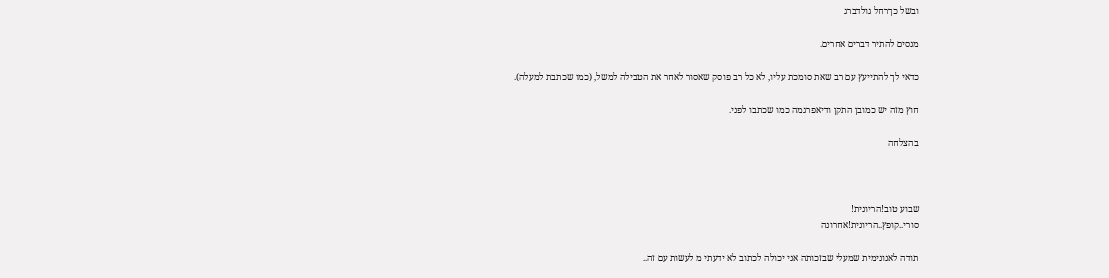ובשל כךרחל גולדברג

מנסים להתיר דברים אחרים.

כדאי לך להתייעץ עם רב שאת סומכת עליו, לא כל רב פוסק שאסור לאחר את הטבילה למשל, (כמו שכתבת למעלה).

חוץ מזה יש כמובן התקן ודיאפרגמה כמו שכתבו לפני.

בהצלחה



שבוע טוב!הריונית!
סורי..קופץ..הריונית!אחרונה

תודה לאנונימית שמעלי שבזכותה אני יכולה לכתוב לא ידעתי מ לעשות עם זה..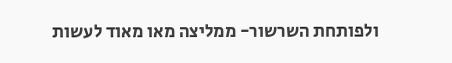ולפותחת השרשור- ממליצה מאו מאוד לעשות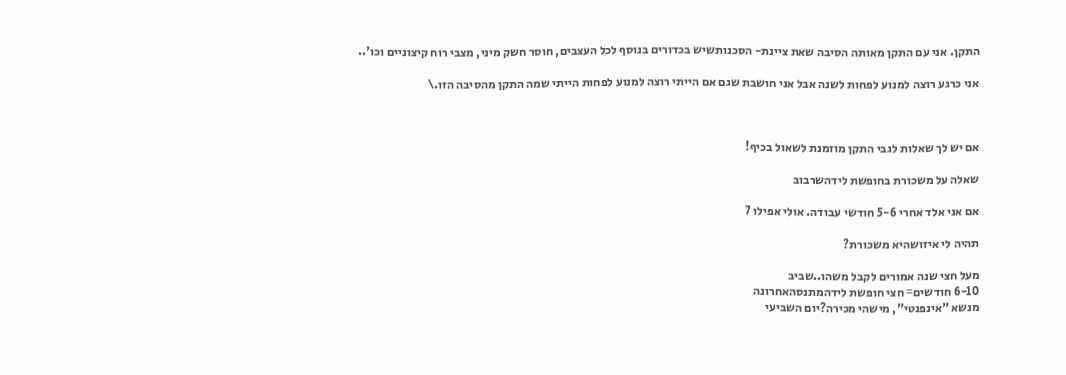התקן. אני עם התקן מאותה הסיבה שאת ציינת- הסכנותשיש בכדורים בנוסף לכל העצבים, חוסר חשק מיני, מצבי רוח קיצוניים וכו'..

אני כרגע רוצה למנוע לפחות לשנה אבל אני חושבת שגם אם הייתי רוצה למנוע לפחות הייתי שמה התקן מהסיבה הזו.\



אם יש לך שאלות לגבי התקן מוזמנת לשאול בכיף!

שאלה על משכורת בחופשת לידהשרבוב

אם אני אלד אחרי 5-6 חודשי עבודה. אולי אפילו 7

תהיה לי איזושהיא משכורת?

מעל חצי שנה אמורים לקבל משהו..שביב
6-10 חודשים= חצי חופשת לידהמתנסהאחרונה
מנשא "אינפנטי", מישהי מכירה?יום השביעי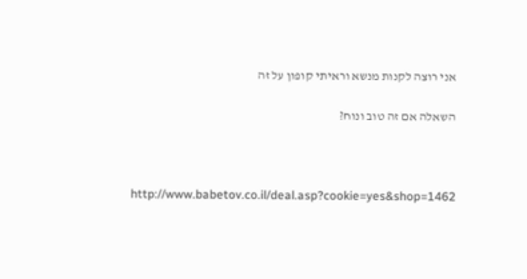אני רוצה לקנות מנשא וראיתי קופון על זה

השאלה אם זה טוב ונוח?



http://www.babetov.co.il/deal.asp?cookie=yes&shop=1462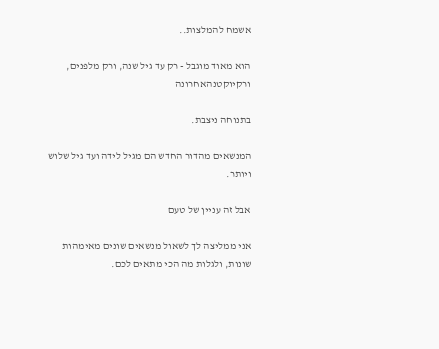אשמח להמלצות..

הוא מאוד מוגבל - רק עד גיל שנה, ורק מלפנים, ורקיוקטנהאחרונה

בתנוחה ניצבת.

המנשאים מהדור החדש הם מגיל לידה ועד גיל שלוש ויותר.

אבל זה עניין של טעם

אני ממליצה לך לשאול מנשאים שונים מאימהות שונות, ולגלות מה הכי מתאים לכם.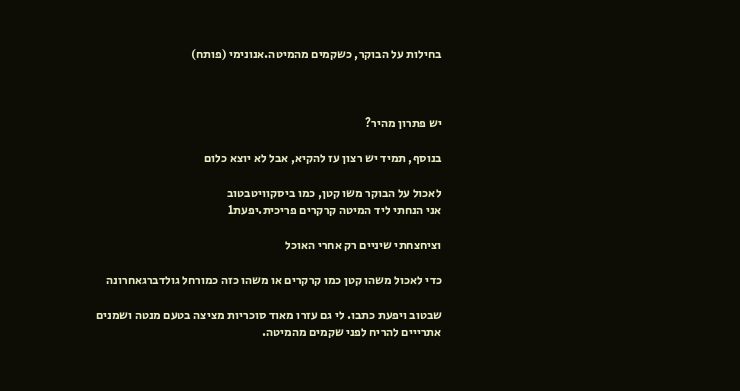בחילות על הבוקר, כשקמים מהמיטה.אנונימי (פותח)



יש פתרון מהיר?

בנוסף, תמיד יש רצון עז להקיא, אבל לא יוצא כלום

לאכול על הבוקר משו קטן, כמו ביסקוויטבטוב
אני הנחתי ליד המיטה קרקרים פריכית.יפעת1

וציחצחתי שיניים רק אחרי האוכל

כדי לאכול משהו קטן כמו קרקרים או משהו כזה כמורחל גולדברגאחרונה

שבטוב ויפעת כתבו. לי גם עזרו מאוד סוכריות מציצה בטעם מנטה ושמנים אתרייים להריח לפני שקמים מהמיטה.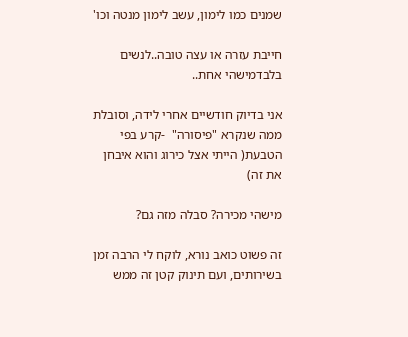שמנים כמו לימון, עשב לימון מנטה וכו'

חייבת עזרה או עצה טובה..לנשים בלבדמישהי אחת..

אני בדיוק חודשיים אחרי לידה, וסובלת ממה שנקרא "פיסורה"  -קרע בפי הטבעת( הייתי אצל כירוג והוא איבחן את זה)

מישהי מכירה? סבלה מזה גם?

זה פשוט כואב נורא, לוקח לי הרבה זמן בשירותים, ועם תינוק קטן זה ממש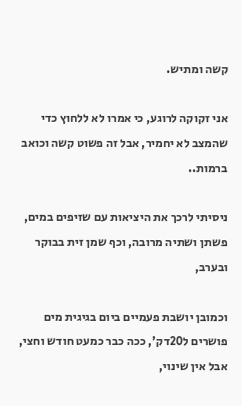קשה ומתיש.

אני זקוקה לרוגע, כי אמרו לא ללחוץ כדי שהמצב לא יחמיר, אבל זה פשוט קשה וכואב ברמות..

ניסיתי לרכך את היציאות עם שזיפים במים, פשתן ושתיה מרובה, וכף שמן זית בבוקר ובערב,

וכמובן יושבת פעמיים ביום בגיגית מים פושרים ל20דק', ככה כבר כמעט חודש וחצי, אבל אין שינוי,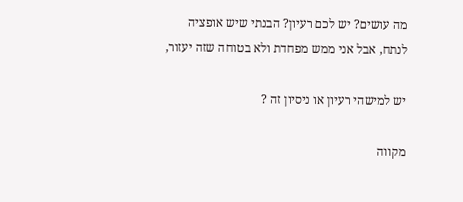מה עושים? יש לכם רעיון? הבנתי שיש אופציה לנתח, אבל אני ממש מפחדת ולא בטוחה שזה יעזור,

יש למישהי רעיון או ניסיון זה ?

מקווה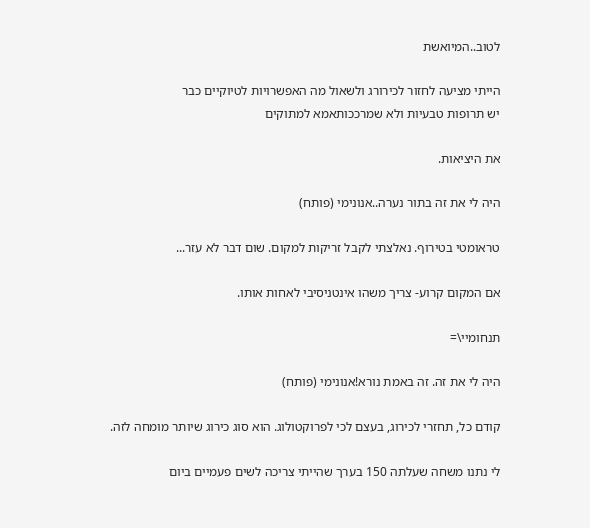לטוב..המיואשת

הייתי מציעה לחזור לכירורג ולשאול מה האפשרויות לטיוקיים כבר
יש תרופות טבעיות ולא שמרככותאמא למתוקים

את היציאות.

היה לי את זה בתור נערה..אנונימי (פותח)

טראומטי בטירוף. נאלצתי לקבל זריקות למקום. שום דבר לא עזר...

אם המקום קרוע- צריך משהו אינטניסיבי לאחות אותו.

תנחומיי\=

היה לי את זה. זה באמת נורא!אנונימי (פותח)

קודם כל, תחזרי לכירוג, בעצם לכי לפרוקטולוג. הוא סוג כירוג שיותר מומחה לזה.

לי נתנו משחה שעלתה 150 בערך שהייתי צריכה לשים פעמיים ביום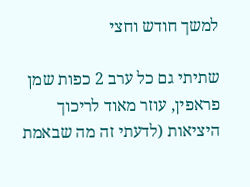למשך חודש וחצי

שתיתי גם כל ערב 2 כפות שמן פראפין, עוזר מאוד לריכוך היציאות (לדעתי זה מה שבאמת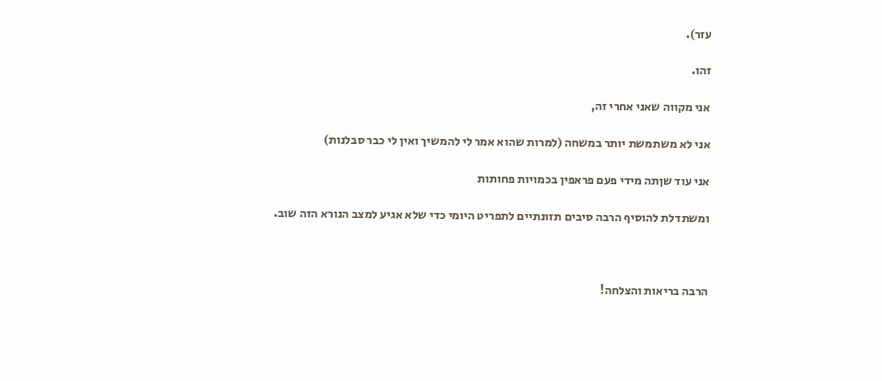עזר).

זהו.

אני מקווה שאני אחרי זה,

אני לא משתמשת יותר במשחה (למרות שהוא אמר לי להמשיך ואין לי כבר סבלנות)

אני עוד שןתה מידי פעם פראפין בכמויות פחותות

ומשתדלת להוסיף הרבה סיבים תזונתיים לתפריט היומי כדי שלא אגיע למצב הנורא הזה שוב.



הרבה בריאות והצלחה!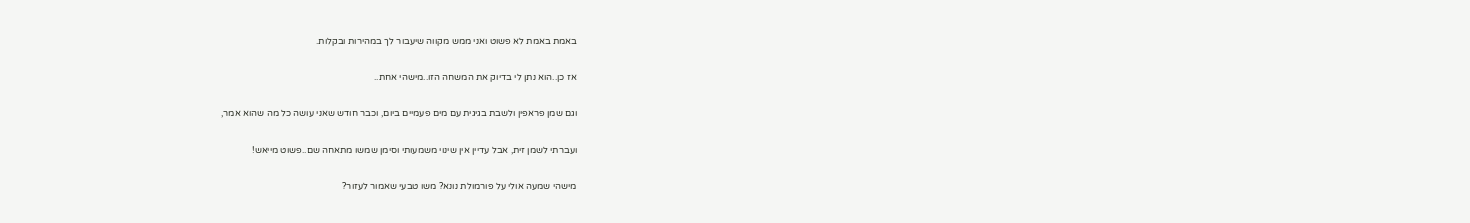באמת באמת לא פשוט ואני ממש מקווה שיעבור לך במהירות ובקלות.

אז כן..הוא נתן לי בדיוק את המשחה הזו..מישהי אחת..

וגם שמן פראפין ולשבת בגיגית עם מים פעמיים ביום, וכבר חודש שאני עושה כל מה שהוא אמר,

ועברתי לשמן זית, אבל עדיין אין שינוי משמעותי וסימן שמשו מתאחה שם..פשוט מייאש!

מישהי שמעה אולי על פורמולת נונא? משו טבעי שאמור לעזור?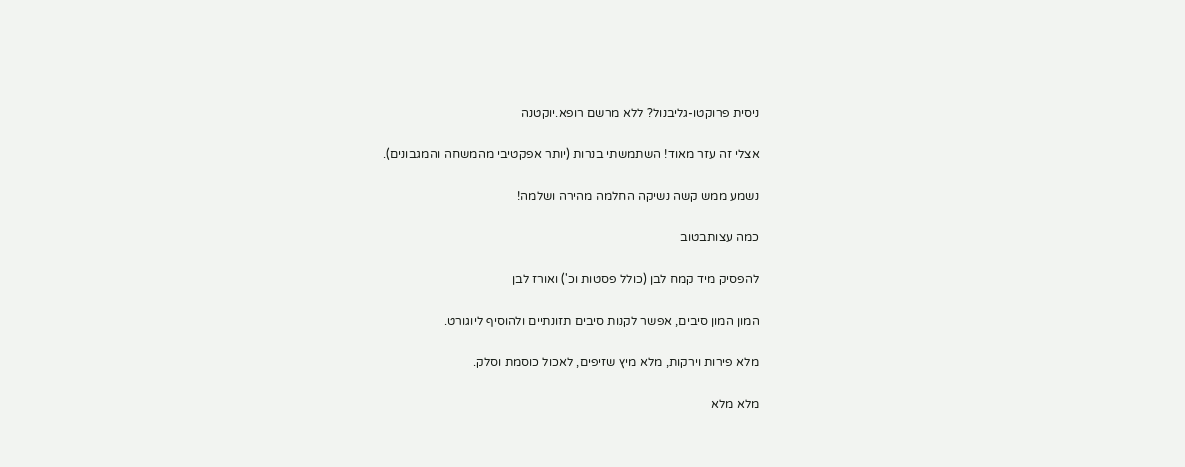ניסית פרוקטו-גליבנול? ללא מרשם רופא.יוקטנה

אצלי זה עזר מאוד! השתמשתי בנרות (יותר אפקטיבי מהמשחה והמגבונים).

נשמע ממש קשה נשיקה החלמה מהירה ושלמה!

כמה עצותבטוב

להפסיק מיד קמח לבן (כולל פסטות וכ') ואורז לבן

המון המון סיבים, אפשר לקנות סיבים תזונתיים ולהוסיף ליוגורט.

מלא פירות וירקות, מלא מיץ שזיפים, לאכול כוסמת וסלק.

מלא מלא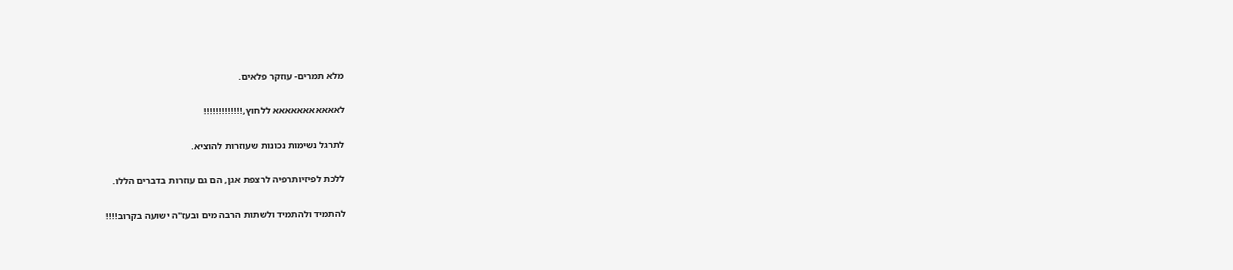מלא תמרים- עוזקר פלאים.

לאאאאאאאאאאא ללחוץ,!!!!!!!!!!!!!

לתרגל נשימות נכונות שעוזרות להוציא.

ללכת לפיזיותרפיה לרצפת אגן, הם גם עוזרות בדברים הללו.

להתמיד ולהתמיד ולשתות הרבה מים ובעז"ה ישועה בקרוב!!!!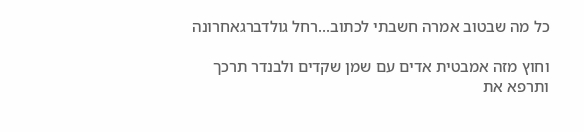כל מה שבטוב אמרה חשבתי לכתוב...רחל גולדברגאחרונה

וחוץ מזה אמבטית אדים עם שמן שקדים ולבנדר תרכך ותרפא את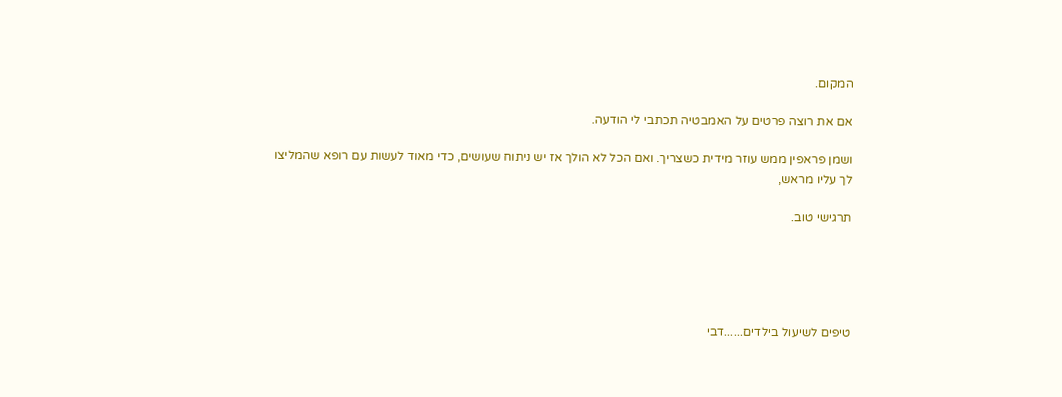המקום.

אם את רוצה פרטים על האמבטיה תכתבי לי הודעה.

ושמן פראפין ממש עוזר מידית כשצריך. ואם הכל לא הולך אז יש ניתוח שעושים, כדי מאוד לעשות עם רופא שהמליצו לך עליו מראש,

תרגישי טוב.





טיפים לשיעול בילדים......דבי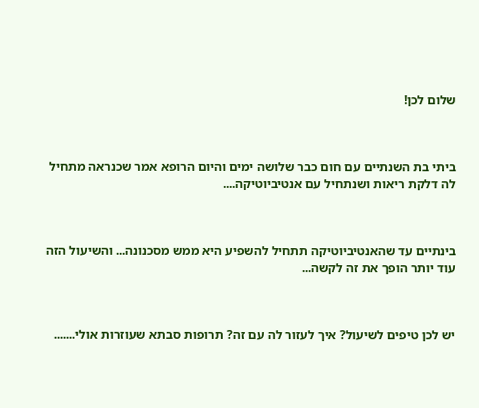שלום לכן!



ביתי בת השנתיים עם חום כבר שלושה ימים והיום הרופא אמר שכנראה מתחיל לה דלקת ריאות ושנתחיל עם אנטיביוטיקה....



בינתיים עד שהאנטיביוטיקה תתחיל להשפיע היא ממש מסכנונה... והשיעול הזה עוד יותר הופך את זה לקשה...



יש לכן טיפים לשיעול? איך לעזור לה עם זה? תרופות סבתא שעוזרות אולי.......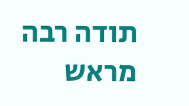תודה רבה מראש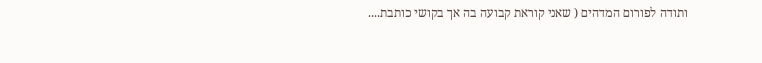ותודה לפורום המדהים ( שאני קוראת קבועה בה אך בקושי כותבת....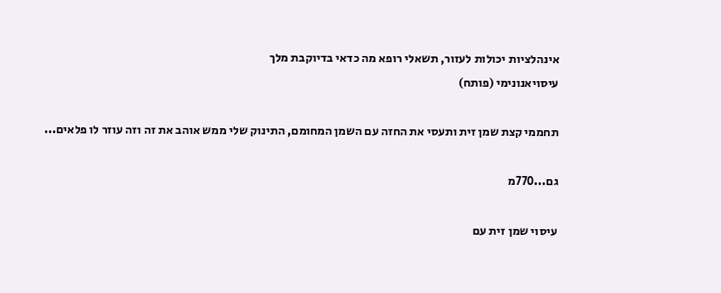אינהלציות יכולות לעזור, תשאלי רופא מה כדאי בדיוקבת מלך
עיסויאנונימי (פותח)

תחממי קצת שמן זית ותעסי את החזה עם השמן המחומם, התינוק שלי ממש אוהב את זה וזה עוזר לו פלאים...

גם...770מ

עיסוי שמן זית עם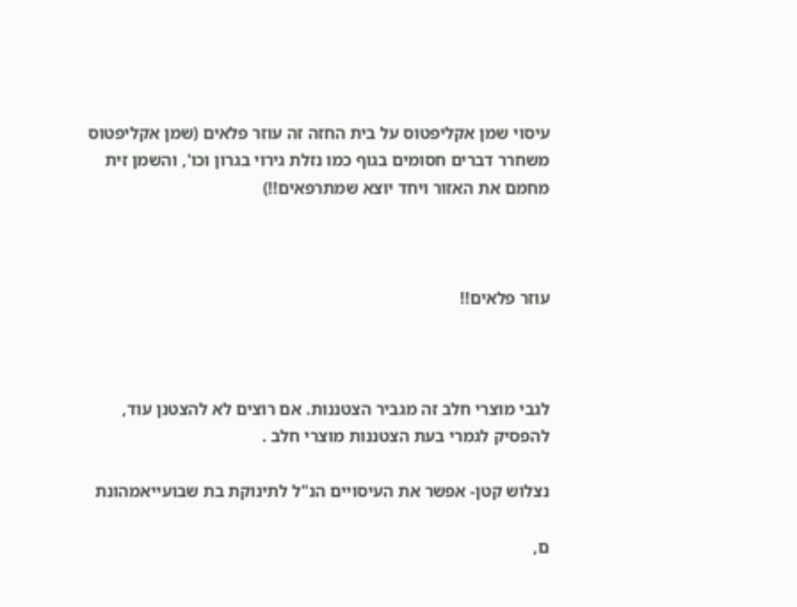עיסוי שמן אקליפטוס על בית החזה זה עוזר פלאים (שמן אקליפטוס משחרר דברים חסומים בגוף כמו נזלת גירוי בגרון וכו', והשמן זית מחמם את האזור ויחד יוצא שמתרפאים!!)



עוזר פלאים!!



לגבי מוצרי חלב זה מגביר הצטננות. אם רוצים לא להצטנן עוד, להפסיק לגמרי בעת הצטננות מוצרי חלב .

נצלוש קטן- אפשר את העיסויים הנ"ל לתינוקת בת שבועייאמהונת

ם,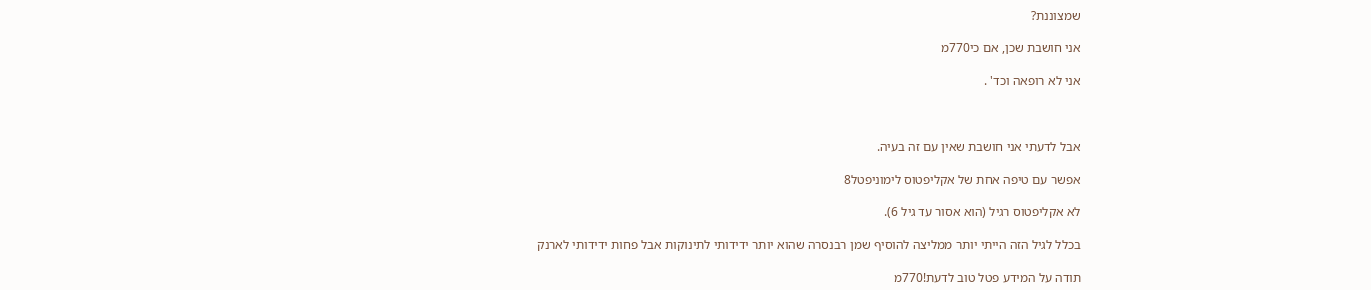שמצוננת?

אני חושבת שכן, אם כי770מ

אני לא רופאה וכד' .



אבל לדעתי אני חושבת שאין עם זה בעיה.

אפשר עם טיפה אחת של אקליפטוס לימוניפטל8

לא אקליפטוס רגיל (הוא אסור עד גיל 6).

בכלל לגיל הזה הייתי יותר ממליצה להוסיף שמן רבנסרה שהוא יותר ידידותי לתינוקות אבל פחות ידידותי לארנק

תודה על המידע פטל טוב לדעת!770מ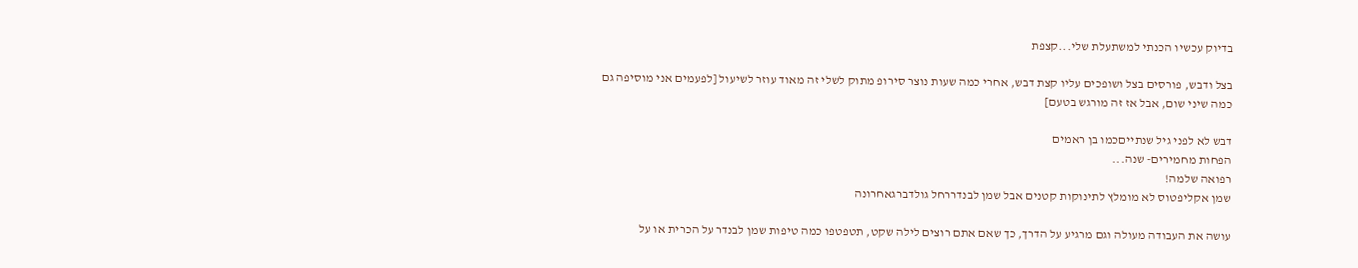בדיוק עכשיו הכנתי למשתעלת שלי...קצפת

בצל ודבש, פורסים בצל ושופכים עליו קצת דבש, אחרי כמה שעות נוצר סירופ מתוק לשלי זה מאוד עוזר לשיעול [לפעמים אני מוסיפה גם כמה שיני שום, אבל אז זה מורגש בטעם]

דבש לא לפני גיל שנתייםכמו בן ראמים
הפחות מחמירים- שנה...
רפואה שלמה!
שמן אקליפטוס לא מומלץ לתינוקות קטנים אבל שמן לבנדררחל גולדברגאחרונה

עושה את העבודה מעולה וגם מרגיע על הדרך, כך שאם אתם רוצים לילה שקט, תטפטפו כמה טיפות שמן לבנדר על הכרית או על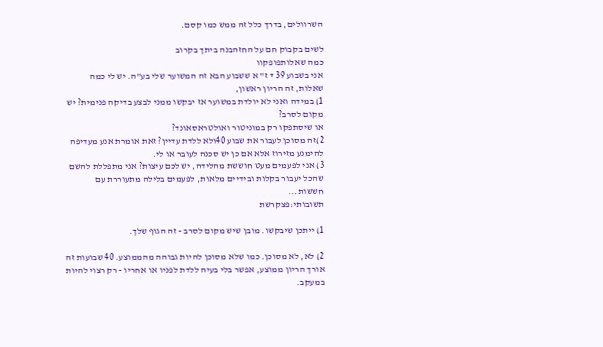השרוולים, בדרך כלל זה ממש כמו קסם.

לשים בקבוק חם על החזהבנה ביתך בקרוב
כמה שאלותפופקוו
אני בשבוע 39 + ז" א ששבוע הבא זה המשוער שלי בע"ה. יש לי כמה שאלות, זה הריון ראשון,
1) במידה ואני לא יולדת במשוער אז יבקשו ממני לבצע בדיקה פנימית? יש מקום לסרב?
או שיסתפקו רק במוניטור ואולטראסאונד?
2)זה מסוכן לעבור את שבוע 40ולא ללדת עדיין? זאת אומרת אנע מעדיפה להימנע מזירוז אלא אם כן יש סכנה לעובר או לי.
3) אני לפעמים מעט חוששת מהלידה, יש לכם עיצות? אני מתפללת להשם שהכל יעבור בקלות ובידיים מלאות, לפעמים בלילה מתעוררת עם חששות...
תשובותי:פצקרשת

1) ייתכן שיבקשו. מובן שיש מקום לסרב - זה הגוף שלך.

2) לא, לא מסוכן. כמו שלא מסוכן להיות גבוהה מהממוצע. 40 שבועות זה אורך הריון ממוצע, אפשר בלי בעיה ללדת לפניו או אחריו - רק רצוי להיות במעקב.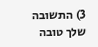3) התשובה שלך טובה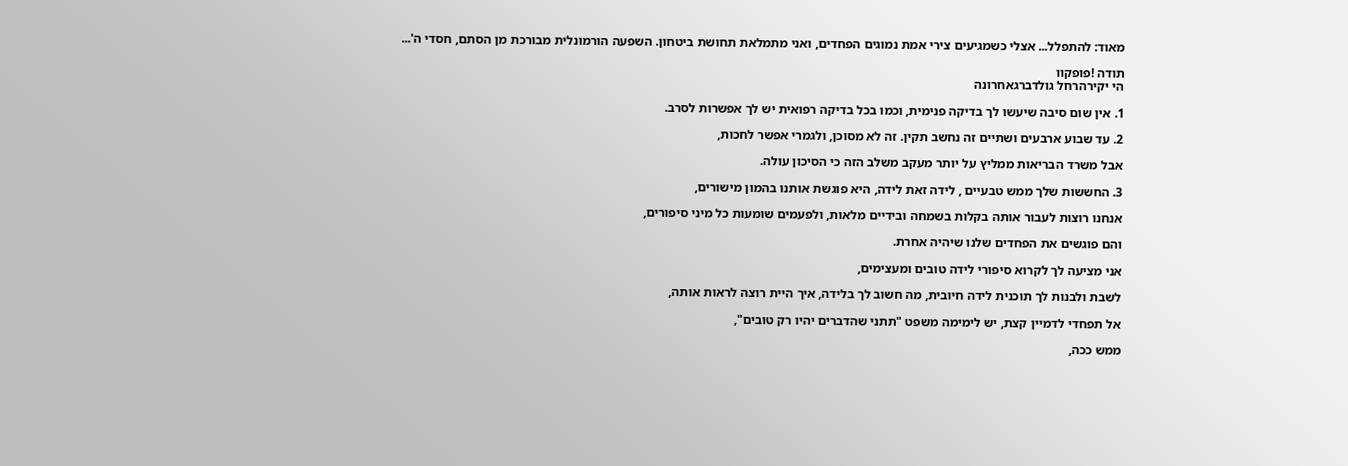מאוד: להתפלל... אצלי כשמגיעים צירי אמת נמוגים הפחדים, ואני מתמלאת תחושת ביטחון. השפעה הורמונלית מבורכת מן הסתם, חסדי ה'...

תודה !פופקוו
הי יקירהרחל גולדברגאחרונה

1. אין שום סיבה שיעשו לך בדיקה פנימית, וכמו בכל בדיקה רפואית יש לך אפשרות לסרב.

2. עד שבוע ארבעים ושתיים זה נחשב תקין. זה לא מסוכן, ולגמרי אפשר לחכות,

אבל משרד הבריאות ממליץ על יותר מעקב משלב הזה כי הסיכון עולה.

3. החששות שלך ממש טבעיים , לידה זאת לידה, היא פוגשת אותנו בהמון מישורים,

אנחנו רוצות לעבור אותה בקלות בשמחה ובידיים מלאות, ולפעמים שומעות כל מיני סיפורים,

והם פוגשים את הפחדים שלנו שיהיה אחרת.

אני מציעה לך לקרוא סיפורי לידה טובים ומעצימים,

לשבת ולבנות לך תוכנית לידה חיובית, מה חשוב לך בלידה, איך היית רוצה לראות אותה,

אל תפחדי לדמיין קצת, יש לימימה משפט "תתני שהדברים יהיו רק טובים",

ממש ככה,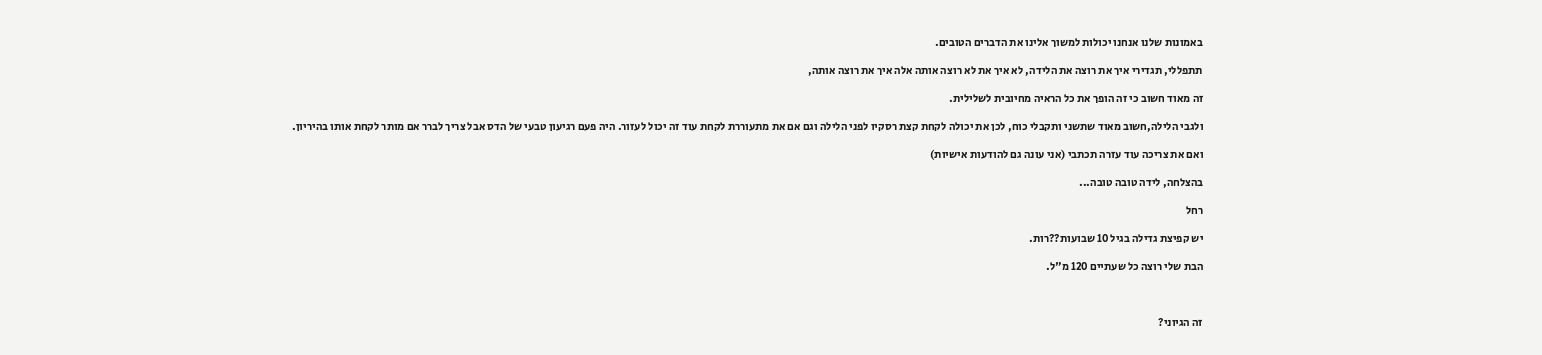באמונות שלנו אנחנו יכולות למשוך אלינו את הדברים הטובים.

תתפללי, תגדירי איך את רוצה את הלידה, לא איך את לא רוצה אותה אלה איך את רוצה אותה,

זה מאוד חשוב כי זה הופך את כל הראיה מחיובית לשלילית.

ולגבי הלילה,חשוב מאוד שתשני ותקבלי כוח, לכן את יכולה לקחת קצת רסקיו לפני הלילה וגם אם את מתעוררת לקחת עוד זה יכול לעזור. היה פעם רגיעון טבעי של הדס אבל צריך לברר אם מותר לקחת אותו בהיריון.

ואם את צריכה עוד עזרה תכתבי (אני עונה גם להודעות אישיות)

בהצלחה, לידה טובה טובה...

רחל

יש קפיצת גדילה בגיל 10 שבועות??רות.

הבת שלי רוצה כל שעתיים 120 מ"ל.



זה הגיוני?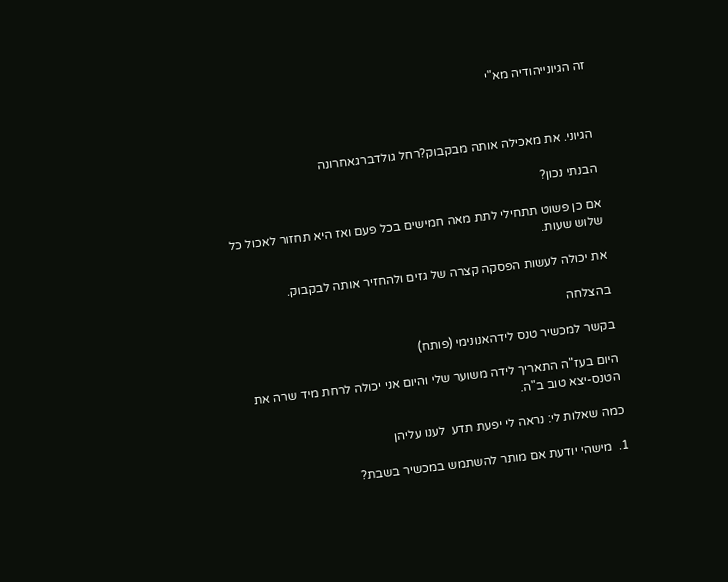זה הגיונייהודיה מא"י



הגיוני. את מאכילה אותה מבקבוק?רחל גולדברגאחרונה

הבנתי נכון?

אם כן פשוט תתחילי לתת מאה חמישים בכל פעם ואז היא תחזור לאכול כל שלוש שעות.

את יכולה לעשות הפסקה קצרה של גזים ולהחזיר אותה לבקבוק.

בהצלחה

בקשר למכשיר טנס לידהאנונימי (פותח)

היום בעז"ה התאריך לידה משוער שלי והיום אני יכולה לרחת מיד שרה את הטנס-יצא טוב ב"ה.

כמה שאלות לי: נראה לי יפעת תדע  לענו עליהן

1.  מישהי יודעת אם מותר להשתמש במכשיר בשבת?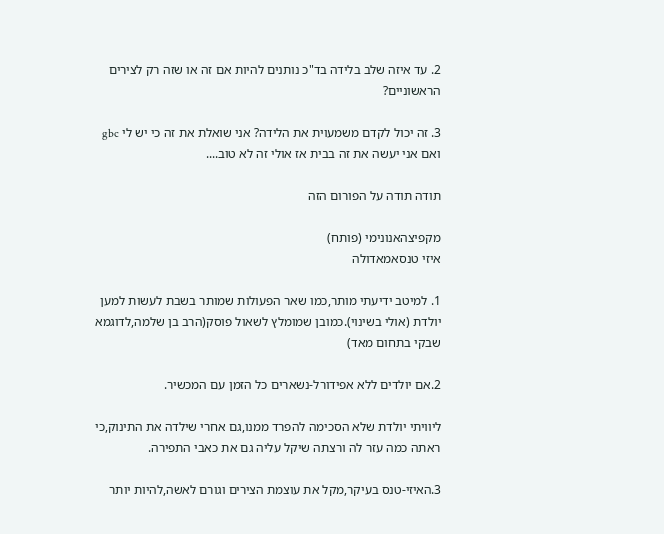2. עד איזה שלב בלידה בד"כ נותנים להיות אם זה או שזה רק לצירים הראשוניים?

3. זה יכול לקדם משמעוית את הלידה? אני שואלת את זה כי יש לי gbc ואם אני יעשה את זה בבית אז אולי זה לא טוב....

תודה תודה על הפורום הזה

מקפיצהאנונימי (פותח)
איזי טנסאמאדולה

1. למיטב ידיעתי מותר,כמו שאר הפעולות שמותר בשבת לעשות למען יולדת (אולי בשינוי).כמובן שמומלץ לשאול פוסק(הרב בן שלמה,לדוגמא שבקי בתחום מאד)

2.אם יולדים ללא אפידורל-נשארים כל הזמן עם המכשיר.

ליוויתי יולדת שלא הסכימה להפרד ממנו,גם אחרי שילדה את התינוק,כי ראתה כמה עזר לה ורצתה שיקל עליה גם את כאבי התפירה.

3.האיזי-טנס בעיקר,מקל את עוצמת הצירים וגורם לאשה,להיות יותר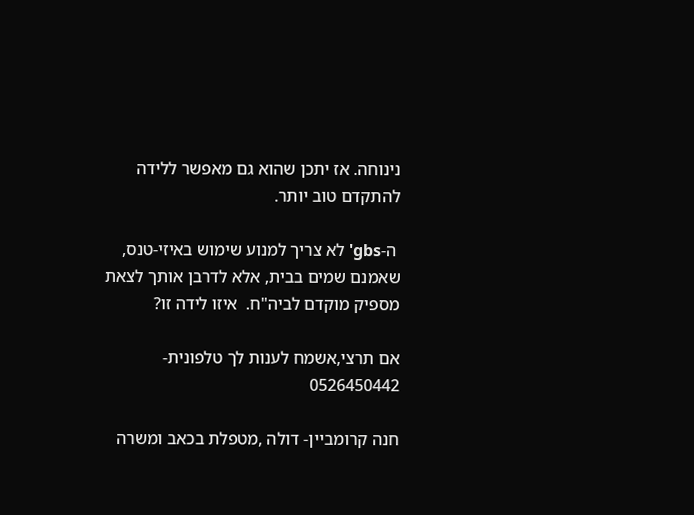נינוחה. אז יתכן שהוא גם מאפשר ללידה להתקדם טוב יותר.

 ה-gbs' לא צריך למנוע שימוש באיזי-טנס, שאמנם שמים בבית, אלא לדרבן אותך לצאת מספיק מוקדם לביה"ח.  איזו לידה זו?

אם תרצי,אשמח לענות לך טלפונית- 0526450442

חנה קרומביין- דולה ,מטפלת בכאב ומשרה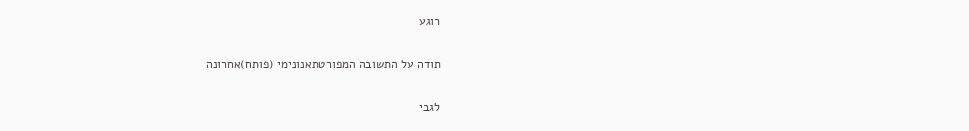רוגע

תודה על התשובה המפורטתאנונימי (פותח)אחרונה

לגבי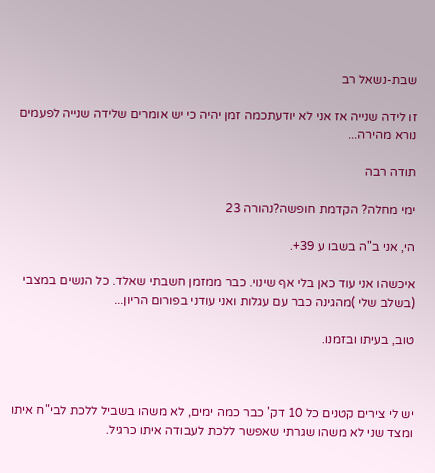שבת-נשאל רב

זו לידה שנייה אז אני לא יודעתכמה זמן יהיה כי יש אומרים שלידה שנייה לפעמים נורא מהירה...

תודה רבה

ימי מחלה? הקדמת חופשה?נהורה 23

הי, אני ב"ה בשבו ע 39+.

איכשהו אני עוד כאן בלי אף שינוי. כבר ממזמן חשבתי שאלד. כל הנשים במצבי (בשלב שלי )מהגינה כבר עם עגלות ואני עודני בפורום הריון...

טוב, בעיתו ובזמנו.



יש לי צירים קטנים כל 10 דק' כבר כמה ימים, לא משהו בשביל ללכת לבי"ח איתו ומצד שני לא משהו שגרתי שאפשר ללכת לעבודה איתו כרגיל.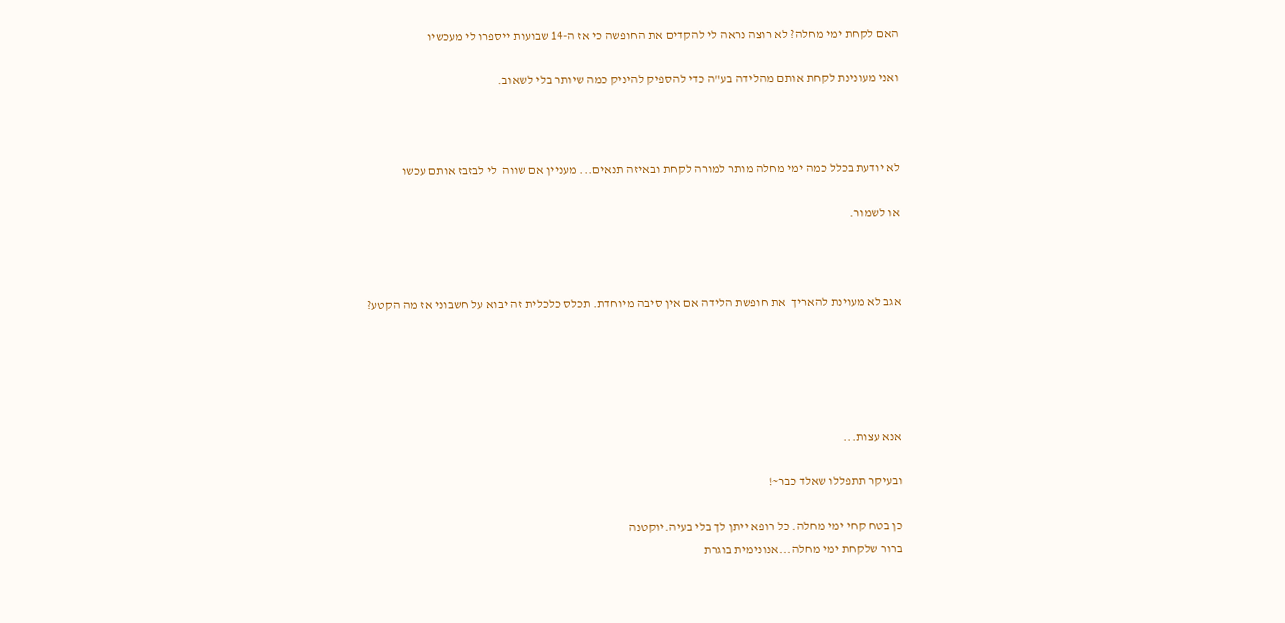האם לקחת ימי מחלה? לא רוצה נראה לי להקדים את החופשה כי אז ה-14 שבועות ייספרו לי מעכשיו

ואני מעונינת לקחת אותם מהלידה בע"ה כדי להספיק להיניק כמה שיותר בלי לשאוב.



לא יודעת בכלל כמה ימי מחלה מותר למורה לקחת ובאיזה תנאים... מעניין אם שווה  לי לבזבז אותם עכשו

או לשמור.



אגב לא מעוינת להאריך  את חופשת הלידה אם אין סיבה מיוחדת. תכלס כלכלית זה יבוא על חשבוני אז מה הקטע?





אנא עצות...

ובעיקר תתפללו שאלד כבר~!

כן בטח קחי ימי מחלה. כל רופא ייתן לך בלי בעיה.יוקטנה
ברור שלקחת ימי מחלה...אנונימית בוגרת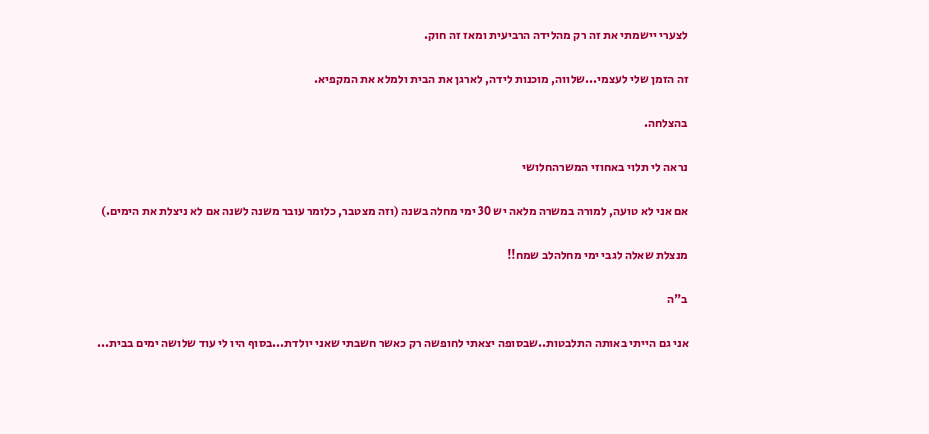לצערי יישמתי את זה רק מהלידה הרביעית ומאז זה חוק.

זה הזמן שלי לעצמי...שלווה, מוכנות לידה, לארגן את הבית ולמלא את המקפיא.

בהצלחה.

נראה לי תלוי באחוזי המשרהחלושי

אם אני לא טועה, למורה במשרה מלאה יש 30 ימי מחלה בשנה (וזה מצטבר, כלומר עובר משנה לשנה אם לא ניצלת את הימים.)

מנצלת שאלה לגבי ימי מחלהלב שמח!!

ב"ה

אני גם הייתי באותה התלבטות..שבסופה יצאתי לחופשה רק כאשר חשבתי שאני יולדת...בסוף היו לי עוד שלושה ימים בבית...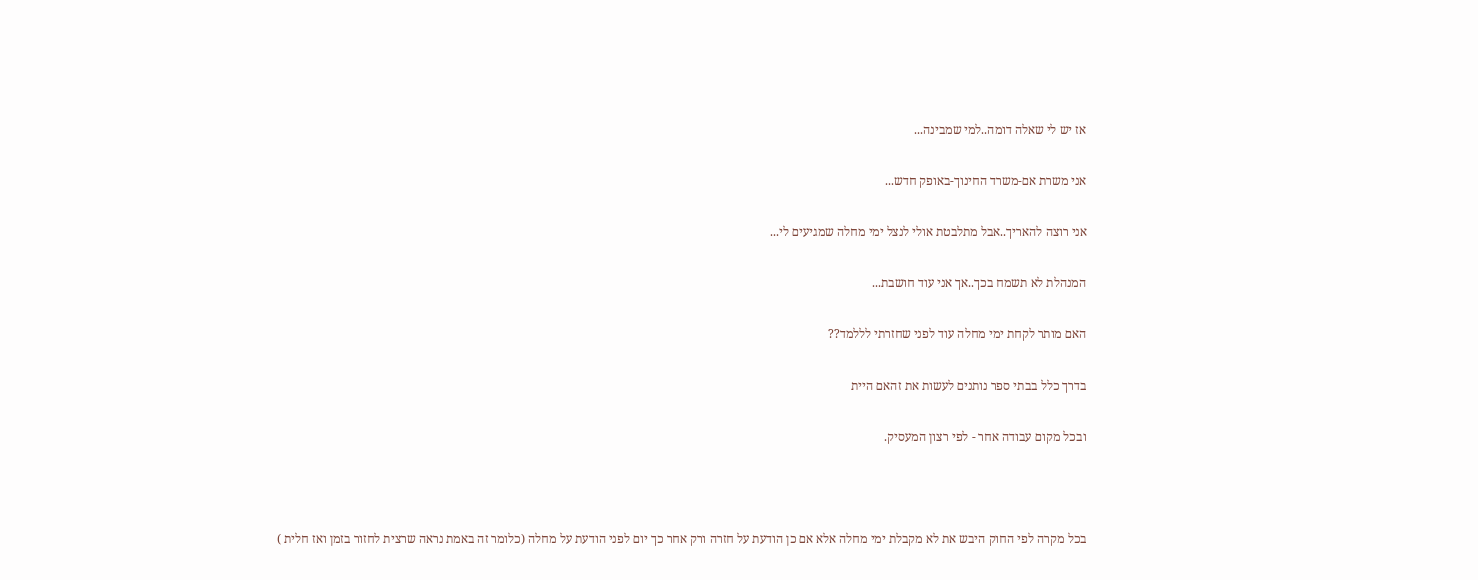אז יש לי שאלה דומה..למי שמבינה...

אני משרת אם-משרד החינוך-באופק חדש...

אני רוצה להאריך..אבל מתלבטת אולי לנצל ימי מחלה שמגיעים לי...

המנהלת לא תשמח בכך..אך אני עוד חושבת...

האם מותר לקחת ימי מחלה עוד לפני שחזרתי לללמד??

בדרך כלל בבתי ספר נותנים לעשות את זהאם היית

ובכל מקום עבודה אחר - לפי רצון המעסיק.



בכל מקרה לפי החוק היבש את לא מקבלת ימי מחלה אלא אם כן הודעת על חזרה ורק אחר כך יום לפני הודעת על מחלה (כלומר זה באמת נראה שרצית לחזור בזמן ואז חלית )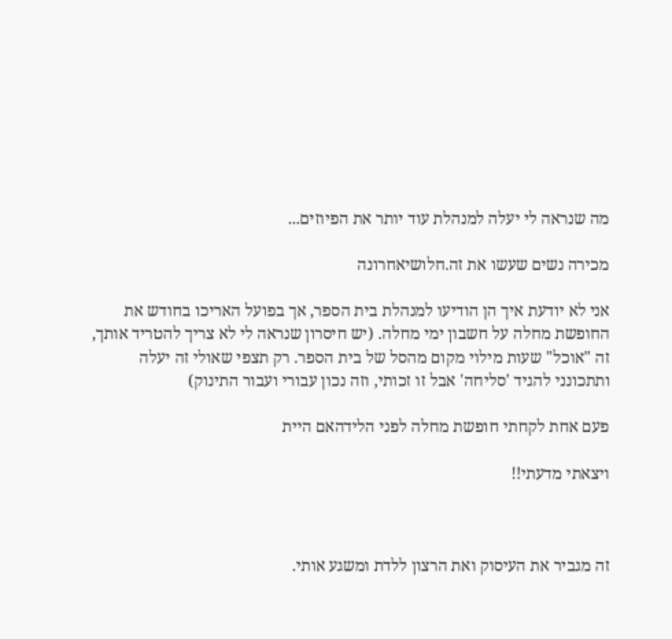מה שנראה לי יעלה למנהלת עוד יותר את הפיוזים...

מכירה נשים שעשו את זה.חלושיאחרונה

אני לא יודעת איך הן הודיעו למנהלת בית הספר, אך בפועל האריכו בחודש את החופשת מחלה על חשבון ימי מחלה. (יש חיסרון שנראה לי לא צריך להטריד אותך, זה "אוכל" שעות מילוי מקום מהסל של בית הספר. רק תצפי שאולי זה יעלה ותתכונני להגיד 'סליחה' אבל זו זכותי, וזה נכון עבורי ועבור התינוק)

פעם אחת לקחתי חופשת מחלה לפני הלידהאם היית

ויצאתי מדעתי!!



זה מגביר את העיסוק ואת הרצון ללדת ומשגע אותי.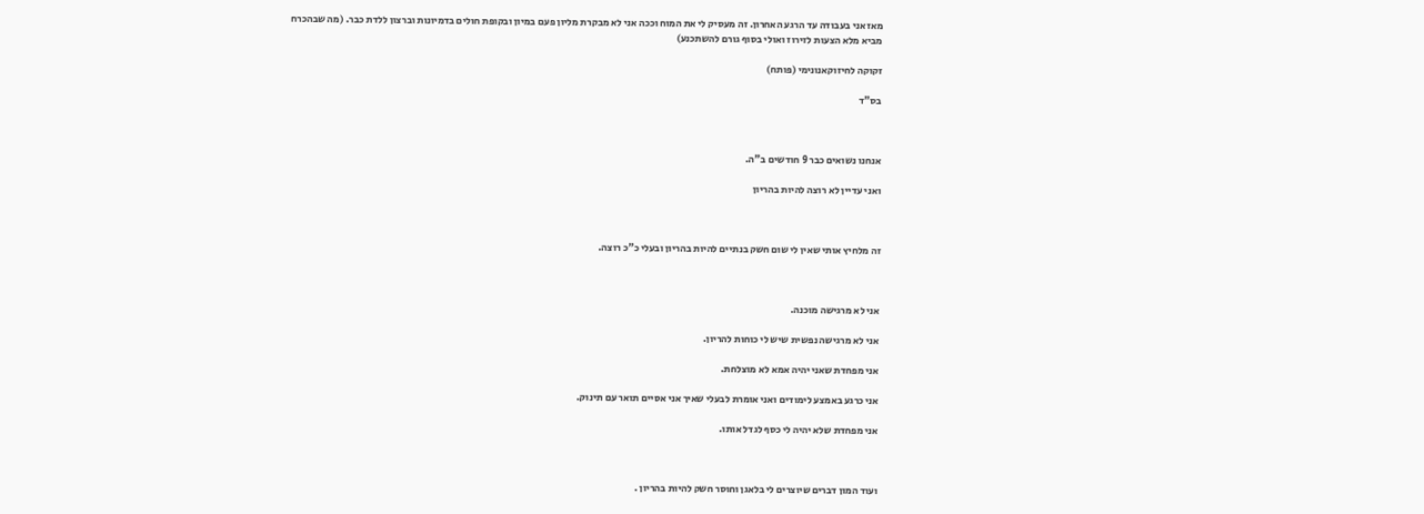מאז אני בעבודה עד הרגע האחרון. זה מעסיק לי את המוח וככה אני לא מבקרת מליון פעם במיון ובקופת חולים בדמיונות וברצון ללדת כבר. (מה שבהכרח מביא מלא הצעות לזירוז ואולי בסוף גורם להשתכנע)

זקוקה לחיזוקאנונימי (פותח)

בס"ד



אנחנו נשואים כבר 9 חודשים ב"ה.

ואני עדיין לא רוצה להיות בהריון



זה מלחיץ אותי שאין לי שום חשק בנתיים להיות בהריון ובעלי כ"כ רוצה.



אני לא מרגישה מוכנה.

אני לא מרגישה נפשית שיש לי כוחות להריון.

אני מפחדת שאני יהיה אמא לא מוצלחת.

אני כרגע באמצע לימודים ואני אומרת לבעלי שאיך אני אסיים תואר עם תינוק.

אני מפחדת שלא יהיה לי כסף לגדל אותו.



ועוד המון דברים שיוצרים לי בלאגן וחוסר חשק להיות בהריון .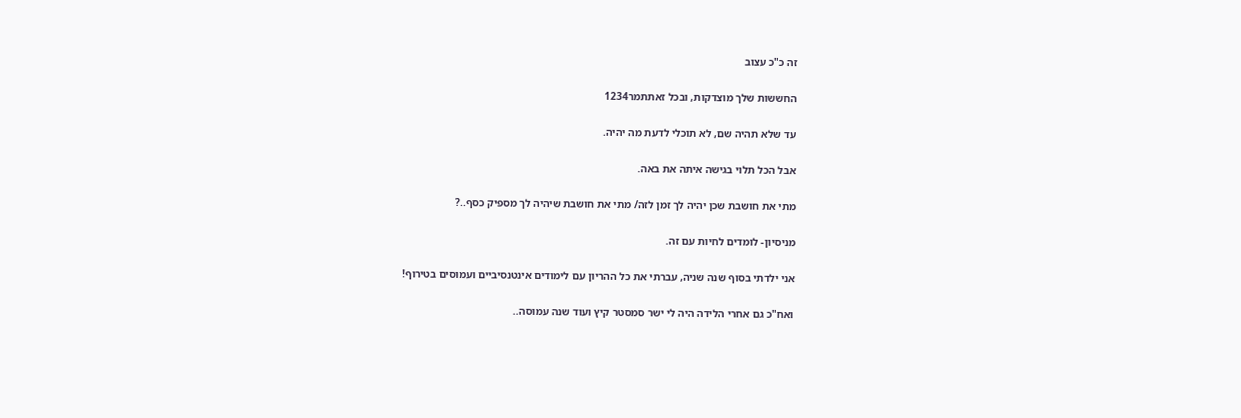זה כ"כ עצוב

החששות שלך מוצדקות, ובכל זאתתמר1234

עד שלא תהיה שם, לא תוכלי לדעת מה יהיה.

אבל הכל תלוי בגישה איתה את באה.

מתי את חושבת שכן יהיה לך זמן לזה/ מתי את חושבת שיהיה לך מספיק כסף..?

מניסיון- לומדים לחיות עם זה.

אני ילדתי בסוף שנה שניה, עברתי את כל ההריון עם לימודים אינטנסיביים ועמוסים בטירוף!

ואח"כ גם אחרי הלידה היה לי ישר סמסטר קיץ ועוד שנה עמוסה..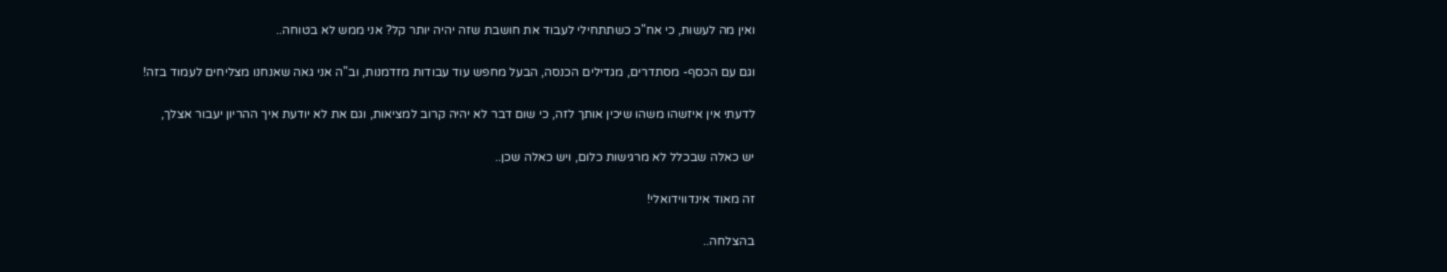ואין מה לעשות, כי אח"כ כשתתחילי לעבוד את חושבת שזה יהיה יותר קל? אני ממש לא בטוחה..

וגם עם הכסף- מסתדרים, מגדילים הכנסה, הבעל מחפש עוד עבודות מזדמנות, וב"ה אני גאה שאנחנו מצליחים לעמוד בזה!

לדעתי אין איזשהו משהו שיכין אותך לזה, כי שום דבר לא יהיה קרוב למציאות, וגם את לא יודעת איך ההריון יעבור אצלך,

יש כאלה שבכלל לא מרגישות כלום, ויש כאלה שכן..

זה מאוד אינדווידואלי!

בהצלחה..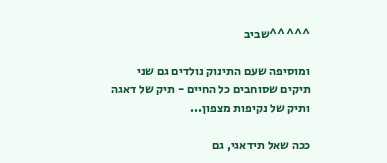^^^^^שביב

ומוסיפה שעם התינוק נולדים גם שני תיקים שסוחבים כל החיים - תיק של דאגה ותיק של נקיפות מצפון...

ככה שאל תידאגי, גם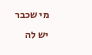מי שכבר יש לה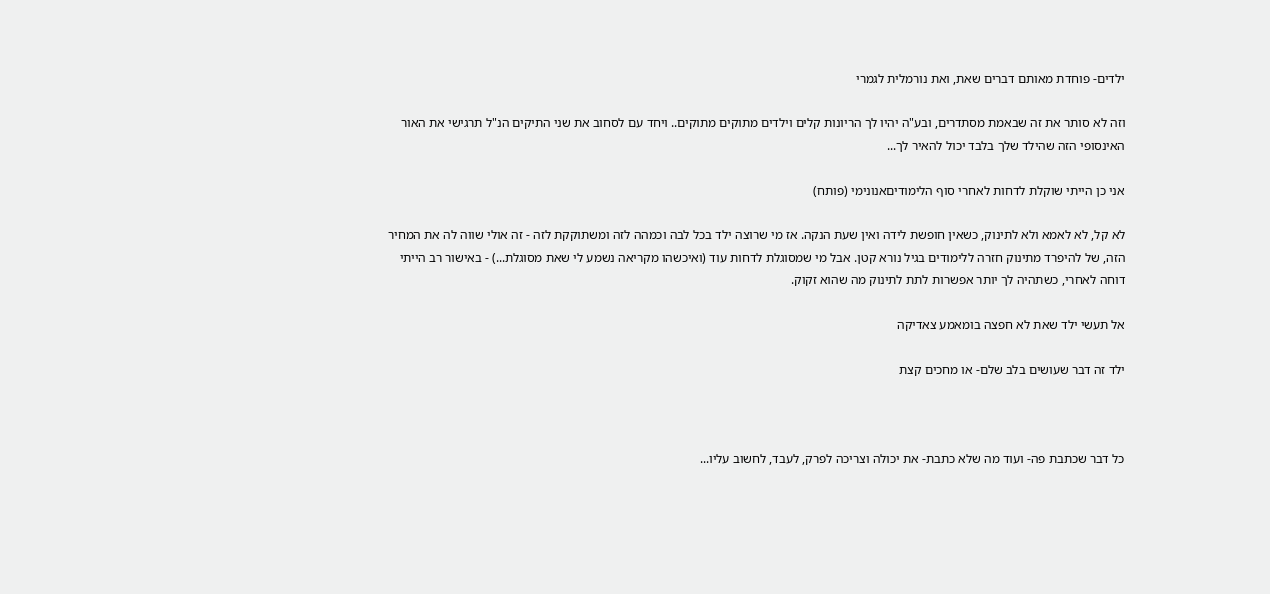ילדים- פוחדת מאותם דברים שאת, ואת נורמלית לגמרי

וזה לא סותר את זה שבאמת מסתדרים, ובע"ה יהיו לך הריונות קלים וילדים מתוקים מתוקים.. ויחד עם לסחוב את שני התיקים הנ"ל תרגישי את האור האינסופי הזה שהילד שלך בלבד יכול להאיר לך...

אני כן הייתי שוקלת לדחות לאחרי סוף הלימודיםאנונימי (פותח)

לא קל, לא לאמא ולא לתינוק, כשאין חופשת לידה ואין שעת הנקה. אז מי שרוצה ילד בכל לבה וכמהה לזה ומשתוקקת לזה - זה אולי שווה לה את המחיר הזה, של להיפרד מתינוק חזרה ללימודים בגיל נורא קטן. אבל מי שמסוגלת לדחות עוד (ואיכשהו מקריאה נשמע לי שאת מסוגלת...) - באישור רב הייתי דוחה לאחרי, כשתהיה לך יותר אפשרות לתת לתינוק מה שהוא זקוק.

אל תעשי ילד שאת לא חפצה בומאמע צאדיקה

ילד זה דבר שעושים בלב שלם- או מחכים קצת



כל דבר שכתבת פה- ועוד מה שלא כתבת- את יכולה וצריכה לפרק, לעבד, לחשוב עליו...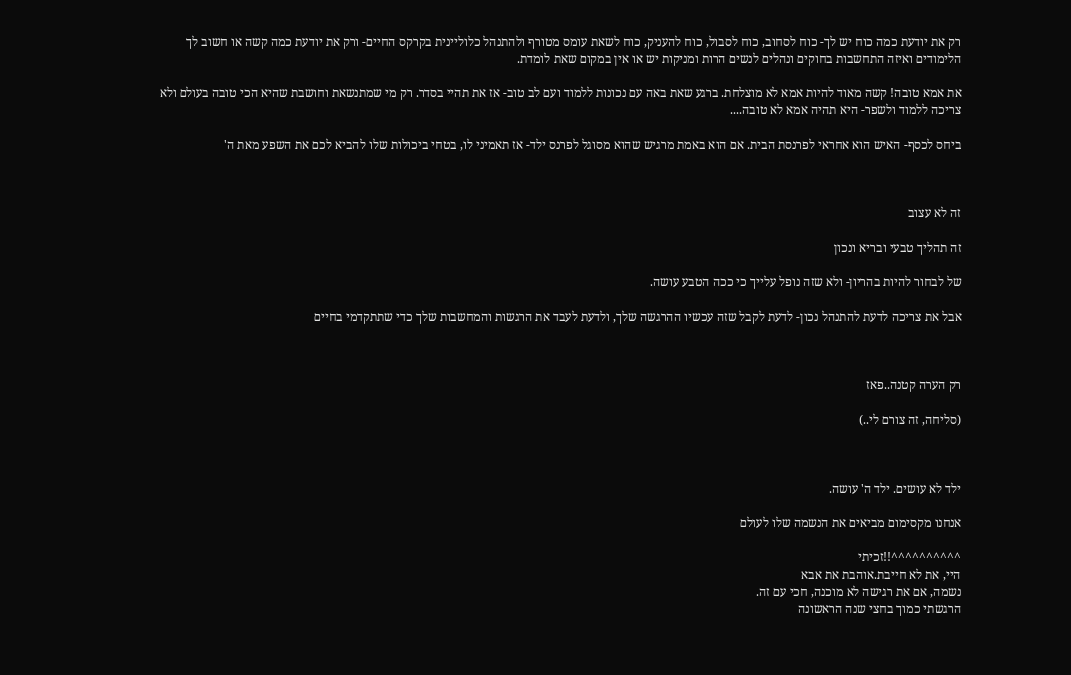רק את יודעת כמה כוח יש לך- כוח לסחוב, כוח לסבול, כוח להעניק, כוח לשאת עומס מטורף ולהתנהל כלוליינית בקרקס החיים- ורק את יודעת כמה קשה או חשוב לך הלימודים ואיזה התחשבות בחוקים ונהלים לנשים הרות ומניקות יש או אין במקום שאת לומדת.

את אמא טובה! קשה מאוד להיות אמא לא מוצלחת. ברגע שאת באה עם נכונות ללמוד ועם לב טוב- אז את תהיי בסדר. רק מי שמתנשאת וחושבת שהיא הכי טובה בעולם ולא צריכה ללמוד ולשפר- היא תהיה אמא לא טובה....

ביחס לכסף- האיש הוא אחראי לפרנסת הבית. אם הוא באמת מרגיש שהוא מסוגל לפרנס ילד- אז תאמיני לו, בטחי ביכולות שלו להביא לכם את השפע מאת ה'



זה לא עצוב

זה תהליך טבעי ובריא ונכון

של לבחור להיות בהריון- ולא שזה נופל עלייך כי ככה הטבע עושה.

אבל את צריכה לדעת להתנהל נכון- לדעת לקבל שזה עכשיו ההרגשה שלך, ולדעת לעבד את הרגשות והמחשבות שלך כדי שתתקדמי בחיים



רק הערה קטנה..פאז

(סליחה, זה צורם לי..)



ילד לא עושים. ילד ה' עושה.

אנחנו מקסימום מביאים את הנשמה שלו לעולם

^^^^^^^^^^!!זכיתי
היי, את לא חייבת.אוהבת את אבא
נשמה, אם את רגישה לא מוכנה, חכי עם זה.
הרגשתי כמוך בחצי שנה הראשונה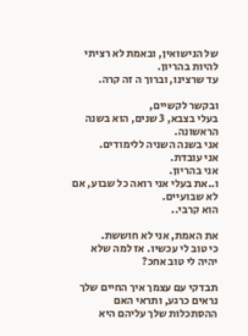של הנישואין, ובאמת לא רציתי להיות בהריון.
עד שרצינו, וברוך ה זה קרה.

ובקשר לקשיים,
בעלי בצבא, 3 שנים, הוא בשנה הראשונה.
אני בשנה השניה ללימודים.
אני עובדת.
אני בהריון.
ו..את בעלי אני רואה כל שבוע, אם לא שבועיים.
הוא קרבי..

את האמת, אני לא חוששת.
כי טוב לי עכשיו. אז למה שלא יהיה לי טוב אחכ?

תבדקי עם עצמך איך החיים שלך נראים כרגע, ותראי האם ההסתכלות שלך עליהם היא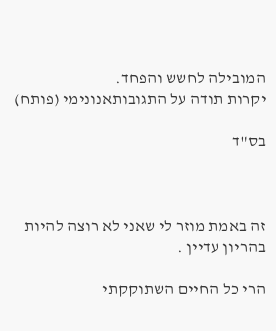המובילה לחשש והפחד.
יקרות תודה על התגובותאנונימי (פותח)

בס"ד



זה באמת מוזר לי שאני לא רוצה להיות בהריון עדיין .

הרי כל החיים השתוקקתי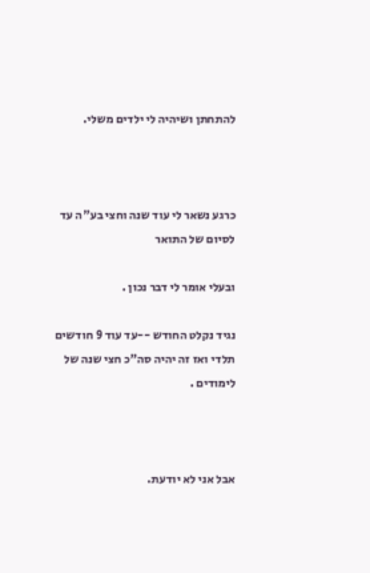להתחתן ושיהיה לי ילדים משלי.



כרגע נשאר לי עוד שנה וחצי בע"ה עד לסיום של התואר

ובעלי אומר לי דבר נכון .

נגיד נקלט החודש --עד עוד 9 חודשים תלדי ואז זה יהיה סה"כ חצי שנה של לימודים .



אבל אני לא יודעת.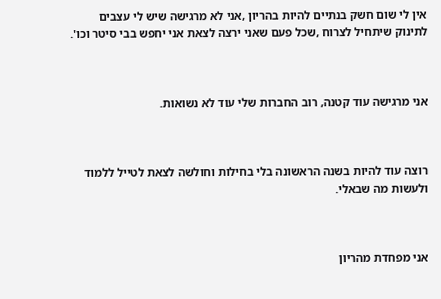אין לי שום חשק בנתיים להיות בהריון ,אני לא מרגישה שיש לי עצבים לתינוק שיתחיל לצרוח ,שכל פעם שאני ירצה לצאת אני יחפש בבי סיטר וכו'.



אני מרגישה עוד קטנה, רוב החברות שלי עוד לא נשואות.



רוצה עוד להיות בשנה הראשונה בלי בחילות וחולשה לצאת לטייל ללמוד ולעשות מה שבאלי.



אני מפחדת מהריון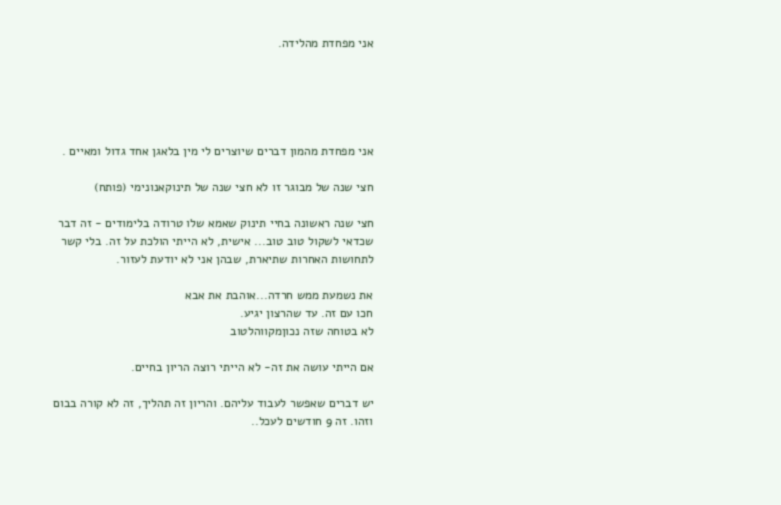אני מפחדת מהלידה.





אני מפחדת מהמון דברים שיוצרים לי מין בלאגן אחד גדול ומאיים .

חצי שנה של מבוגר זו לא חצי שנה של תינוקאנונימי (פותח)

חצי שנה ראשונה בחיי תינוק שאמא שלו טרודה בלימודים - זה דבר שכדאי לשקול טוב טוב... אישית, לא הייתי הולכת על זה. בלי קשר לתחושות האחרות שתיארת, שבהן אני לא יודעת לעזור.

את נשמעת ממש חרדה...אוהבת את אבא
חכו עם זה. עד שהרצון יגיע.
לא בטוחה שזה נכוןמקווהלטוב

אם הייתי עושה את זה- לא הייתי רוצה הריון בחיים.

יש דברים שאפשר לעבוד עליהם. והריון זה תהליך, זה לא קורה בבום וזהו. זה 9 חודשים לעכל..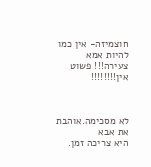חוצמיזה- אין כמו להיות אמא צעירה!!! פשוט אין!!!!!!!!



לא מסכימה.אוהבת את אבא
היא צריכה זמן.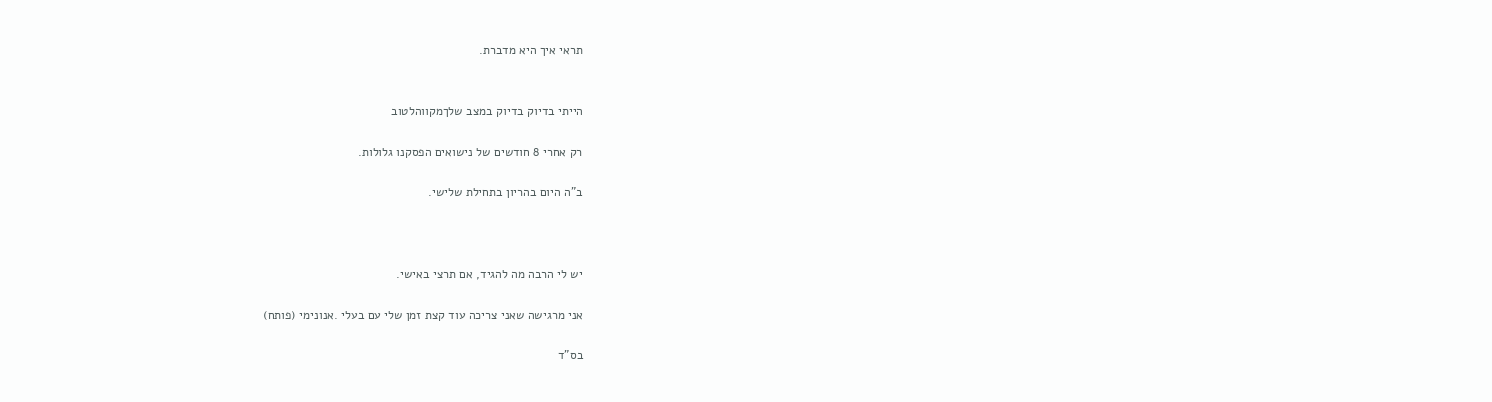תראי איך היא מדברת.


הייתי בדיוק בדיוק במצב שלךמקווהלטוב

רק אחרי 8 חודשים של נישואים הפסקנו גלולות.

ב"ה היום בהריון בתחילת שלישי.



יש לי הרבה מה להגיד, אם תרצי באישי.

אני מרגישה שאני צריכה עוד קצת זמן שלי עם בעלי .אנונימי (פותח)

בס"ד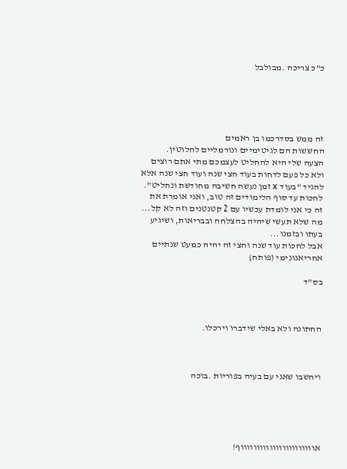כ"כ צריכה .מבולבל





זה ממש בסדרכמו בן ראמים
החששות הם לגיטימיים ונורמליים לחלוטין.
הצעה שלי היא להחליט לעצמכם מתי אתם רוצים ולא כל פעם לדחות בעוד חצי שנה ועוד חצי שנה אלא להגיד "בעוד x זמן נעשה חשיבה מחודשת ונחליט".
לחכות עד סוף הלימודים זה טוב, ואני אומרת את זה כי אני לומדת עכשיו עם 2 קטנטנים וזה לא קל...
מה שלא תעשי שיהיה בהצלחה ובבריאות, ושיגיע בעתו ובזמנו...
אבל לחכות עוד שנה וחצי זה יהיה כמעט שנתיים אחריאנונימי (פותח)

בס"ד



החתונה ולא באלי שידברו וירכלו.



ויחשבו שאני עם בעיה בפוריות .בוכה





אוווווווווווווווווווווווף!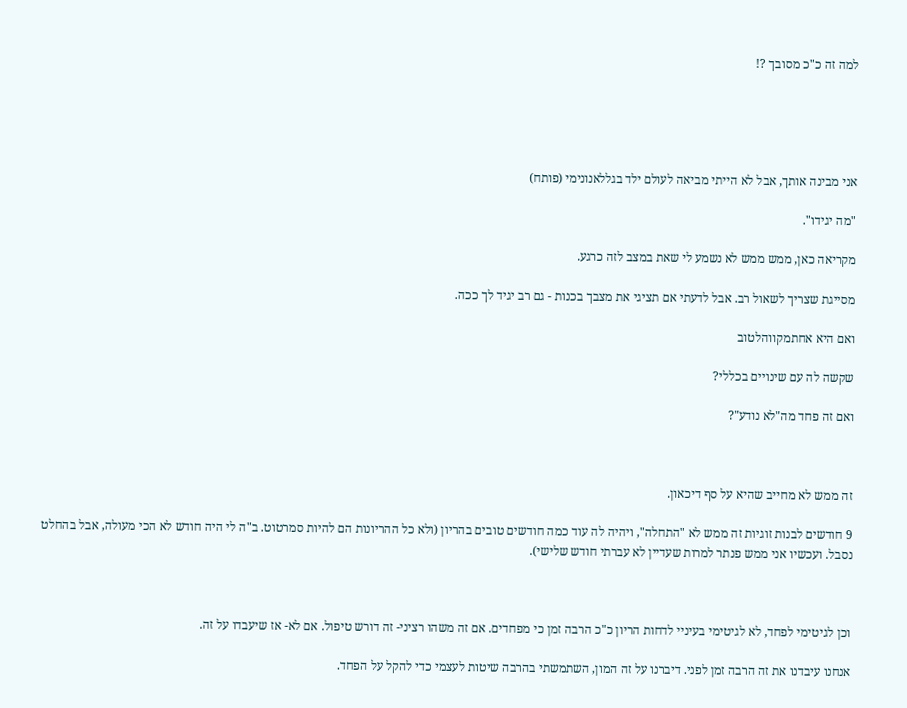למה זה כ"כ מסובך ?!





אני מבינה אותך, אבל לא הייתי מביאה לעולם ילד בגללאנונימי (פותח)

"מה יגידו".

מקריאה כאן, ממש ממש לא נשמע לי שאת במצב לזה כרגע.

מסייגת שצריך לשאול רב. אבל לדעתי אם תציגי את מצבך בכנות - גם רב יגיד לך ככה.

ואם היא אחתמקווהלטוב

שקשה לה עם שינויים בכללי?

ואם זה פחד מה"לא נודע"?



זה ממש לא מחייב שהיא על סף דיכאון.

9 חודשים לבנות זוגיות זה ממש לא "התחלה", ויהיה לה עוד כמה חודשים טובים בהריון (ולא כל ההריונות הם להיות סמרטוט. ב"ה לי היה חודש לא הכי מעולה, אבל בהחלט נסבל. ועכשיו אני ממש פנתר למרות שעדיין לא עברתי חודש שלישי).



וכן לגיטימי לפחד, לא לגיטימי בעיניי לדחות הריון כ"כ הרבה זמן כי מפחדים. אם זה משהו רציני- זה דורש טיפול. אם לא- אז שיעבדו על זה.

אנחנו עיבדנו את זה הרבה זמן לפני. דיברנו על זה המון, השתמשתי בהרבה שיטות לעצמי כדי להקל על הפחד.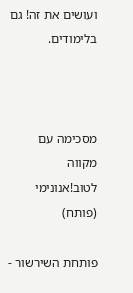ועושים את זה! גם בלימודים.



מסכימה עם מקווה לטוב!אנונימי (פותח)

פותחת השירשור -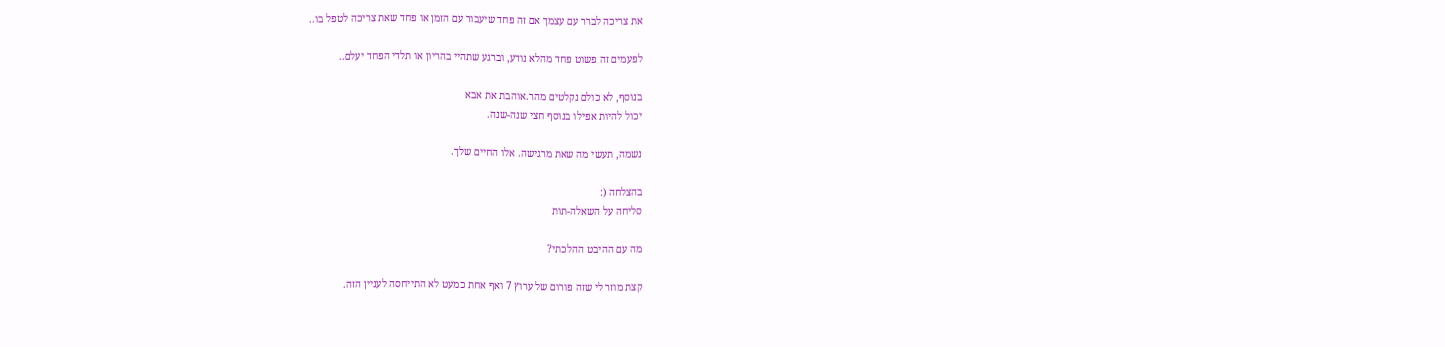את צריכה לברר עם עצמך אם זה פחד שיעבור עם הזמן או פחד שאת צריכה לטפל בו..

לפעמים זה פשוט פחד מהלא נודע, וברגע שתהיי בהריון או תלדי הפחד יעלם..

בנוסף, לא כולם נקלטים מהר.אוהבת את אבא
יכול להיות אפילו בנוסף חצי שנה-שנה.

נשמה, תעשי מה שאת מרגישה. אלו החיים שלך.

בהצלחה (:
סליחה על השאלה-תות

מה עם ההיבט ההלכתי?

קצת מוזר לי שזה פורום של ערוץ 7 ואף אחת כמעט לא התייחסה לעניין הזה.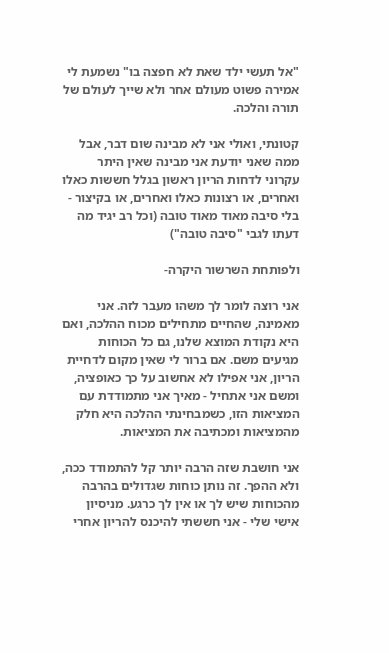"אל תעשי ילד שאת לא חפצה בו" נשמעת לי אמירה פשוט מעולם אחר ולא שייך לעולם של תורה והלכה.

קטונתי, ואולי אני לא מבינה שום דבר, אבל ממה שאני יודעת אני מבינה שאין היתר עקרוני לדחות הריון ראשון בגלל חששות כאלו ואחרים, או רצונות כאלו ואחרים, או בקיצור - בלי סיבה מאוד מאוד טובה (וכל רב יגיד מה דעתו לגבי "סיבה טובה")

ולפותחת השרשור היקרה-

אני רוצה לומר לך משהו מעבר לזה. אני מאמינה, שהחיים מתחילים מכוח ההלכה, ואם היא נקודת המוצא שלנו, גם כל הכוחות מגיעים משם. אם ברור לי שאין מקום לדחיית הריון, אני אפילו לא אחשוב על כך כאופציה, ומשם אני אתחיל - מאיך אני מתמודדת עם המציאות הזו, כשמבחינתי ההלכה היא חלק מהמציאות ומכתיבה את המציאות.

אני חושבת שזה הרבה יותר קל להתמודד ככה, ולא ההפך. זה נותן כוחות שגדולים בהרבה מהכוחות שיש לך או אין לך כרגע. מניסיון אישי שלי - אני חששתי להיכנס להריון אחרי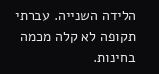הלידה השנייה. עברתי תקופה לא קלה מכמה בחינות.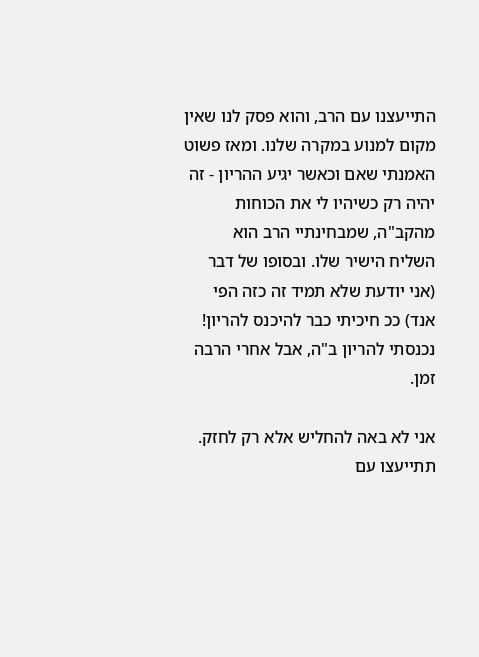התייעצנו עם הרב, והוא פסק לנו שאין מקום למנוע במקרה שלנו. ומאז פשוט האמנתי שאם וכאשר יגיע ההריון - זה יהיה רק כשיהיו לי את הכוחות מהקב"ה, שמבחינתיי הרב הוא השליח הישיר שלו. ובסופו של דבר (אני יודעת שלא תמיד זה כזה הפי אנד) ככ חיכיתי כבר להיכנס להריון! נכנסתי להריון ב"ה, אבל אחרי הרבה זמן.

אני לא באה להחליש אלא רק לחזק. תתייעצו עם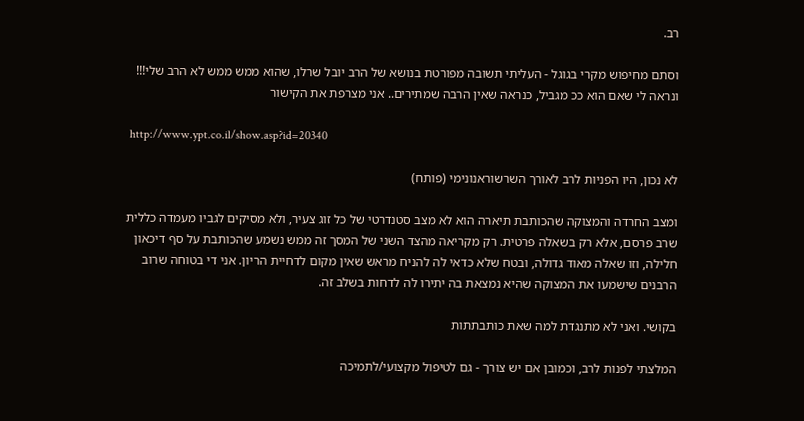רב.

וסתם מחיפוש מקרי בגוגל - העליתי תשובה מפורטת בנושא של הרב יובל שרלו, שהוא ממש ממש לא הרב שלי!!! ונראה לי שאם הוא ככ מגביל, כנראה שאין הרבה שמתירים.. אני מצרפת את הקישור

 http://www.ypt.co.il/show.asp?id=20340

לא נכון, היו הפניות לרב לאורך השרשוראנונימי (פותח)

ומצב החרדה והמצוקה שהכותבת תיארה הוא לא מצב סטנדרטי של כל זוג צעיר, ולא מסיקים לגביו מעמדה כללית שרב פרסם, אלא רק בשאלה פרטית. רק מקריאה מהצד השני של המסך זה ממש נשמע שהכותבת על סף דיכאון חלילה, וזו שאלה מאוד גדולה, ובטח שלא כדאי לה להניח מראש שאין מקום לדחיית הריון. אני די בטוחה שרוב הרבנים שישמעו את המצוקה שהיא נמצאת בה יתירו לה לדחות בשלב זה.

בקושי. ואני לא מתנגדת למה שאת כותבתתות

המלצתי לפנות לרב, וכמובן אם יש צורך - גם לטיפול מקצועי/לתמיכה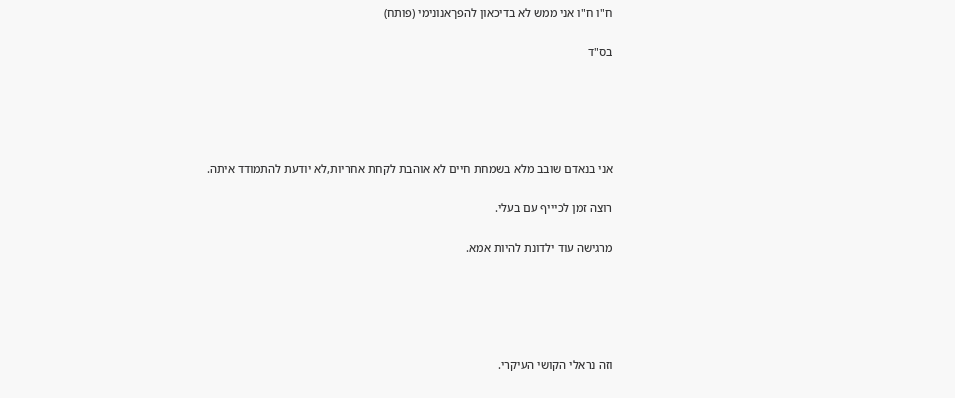ח"ו ח"ו אני ממש לא בדיכאון להפךאנונימי (פותח)

בס"ד





אני בנאדם שובב מלא בשמחת חיים לא אוהבת לקחת אחריות,לא יודעת להתמודד איתה.

רוצה זמן לכיייף עם בעלי.

מרגישה עוד ילדונת להיות אמא.





וזה נראלי הקושי העיקרי.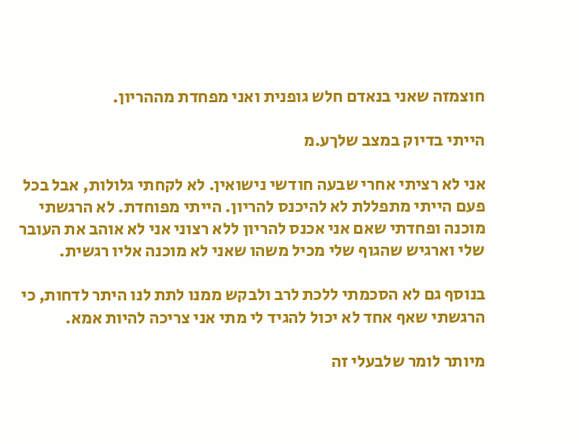חוצמזה שאני בנאדם חלש גופנית ואני מפחדת מההריון.

הייתי בדיוק במצב שלךע.מ

אני לא רציתי אחרי שבעה חודשי נישואין. לא לקחתי גלולות, אבל בכל פעם הייתי מתפללת לא להיכנס להריון. הייתי מפוחדת. לא הרגשתי מוכנה ופחדתי שאם אני אכנס להריון ללא רצוני אני לא אוהב את העובר שלי וארגיש שהגוף שלי מכיל משהו שאני לא מוכנה אליו רגשית.

בנוסף גם לא הסכמתי ללכת לרב ולבקש ממנו לתת לנו היתר לדחות, כי הרגשתי שאף אחד לא יכול להגיד לי מתי אני צריכה להיות אמא.

מיותר לומר שלבעלי זה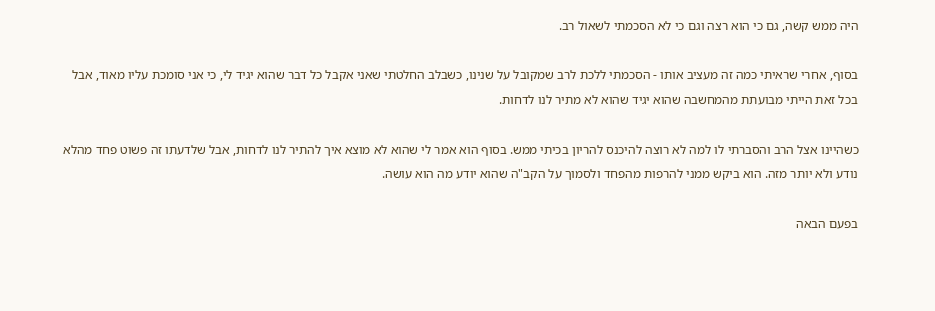היה ממש קשה, גם כי הוא רצה וגם כי לא הסכמתי לשאול רב.

בסוף, אחרי שראיתי כמה זה מעציב אותו - הסכמתי ללכת לרב שמקובל על שנינו, כשבלב החלטתי שאני אקבל כל דבר שהוא יגיד לי, כי אני סומכת עליו מאוד, אבל בכל זאת הייתי מבועתת מהמחשבה שהוא יגיד שהוא לא מתיר לנו לדחות.

כשהיינו אצל הרב והסברתי לו למה לא רוצה להיכנס להריון בכיתי ממש. בסוף הוא אמר לי שהוא לא מוצא איך להתיר לנו לדחות, אבל שלדעתו זה פשוט פחד מהלא נודע ולא יותר מזה. הוא ביקש ממני להרפות מהפחד ולסמוך על הקב"ה שהוא יודע מה הוא עושה.

בפעם הבאה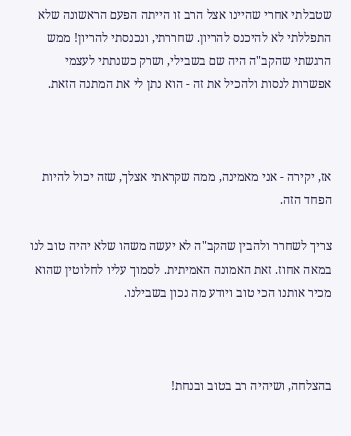שטבלתי אחרי שהיינו אצל הרב זו הייתה הפעם הראשונה שלא התפללתי לא להיכנס להריון. שחררתי, ונכנסתי להריון! ממש הרגשתי שהקב"ה היה שם בשבילי, ושרק כשנתתי לעצמי אפשרות לנסות ולהכיל את זה - הוא נתן לי את המתנה הזאת.



אז, יקירה - אני מאמינה, ממה שקראתי אצלך, שזה יכול להיות הפחד הזה.

צריך לשחרר ולהבין שהקב"ה לא יעשה משהו שלא יהיה טוב לנו במאה אחוז. זאת האמונה האמיתית. לסמוך עליו לחלוטין שהוא מכיר אותנו הכי טוב ויודע מה נכון בשבילנו.



בהצלחה, ושיהיה רב בטוב ובנחת!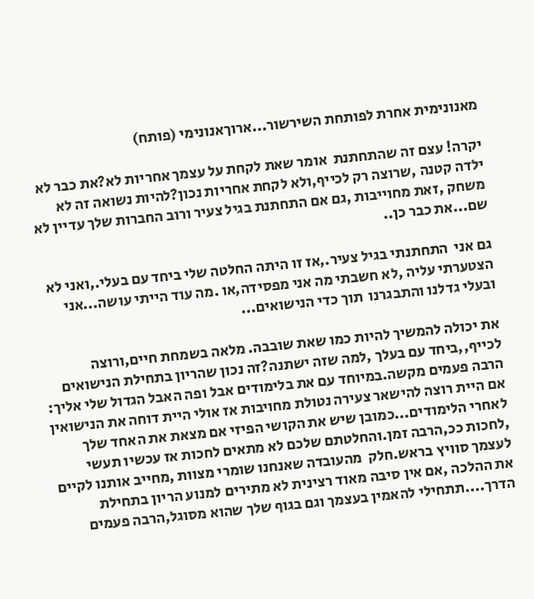מאנונימית אחרת לפותחת השירשור...ארוךאנונימי (פותח)

יקרה! עצם זה שהתחתנת  אומר שאת לקחת על עצמך אחריות לא?את כבר לא  ילדה קטנה ,שרוצה רק לכייף,ולא לקחת אחריות נכון?להיות נשואה זה לא משחק ,זאת מחוייבות ,גם אם התחתנת בגיל צעיר ורוב החברות שלך עדיין לא שם...את כבר כן..

גם אני  התחתנתי בגיל צעיר.,אז זו היתה החלטה שלי ביחד עם בעלי.,ואני לא הצטערתי עליה ,לא חשבתי מה אני מפסידה,או .מה עוד הייתי עושה...אני ובעלי גדלנו והתבגרנו  תוך כדי הנישואים...

את יכולה להמשיך להיות כמו שאת שובבה. מלאה בשמחת חיים,ורוצה לכייף,,ביחד עם בעלך ,למה שזה ישתנה?זה נכון שהריון בתחילת הנישואים הרבה פעמים מקשה.במיוחד עם את בלימודים אבל ופה האבל הגדול שלי אליך: אם היית רוצה להישאר צעירה נטולת מחויבות אז אולי היית דוחה את הנישואין לאחרי הלימודים...כמובן שיש את הקושי הפיזי אם מצאת את האחד שלך ,לחכות ככ,הרבה זמן.והחלטתם שלכם לא מתאים לחכות אז עכשיו תעשי לעצמך סוויץ בראש.חלק  מהעובדה שאנחנו שומרי מצוות ,מחייב אותנו לקיים את ההלכה ,אם אין סיבה מאוד רצינית לא מתירים למנוע הריון בתחילת הדרך....תתחילי להאמין בעצמך וגם בגוף שלך שהוא מסוגל,הרבה פעמים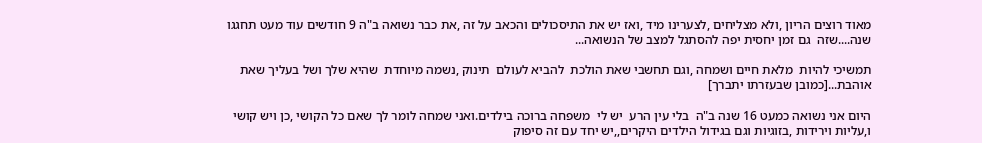מאוד רוצים הריון ,ולא מצליחים ,לצערינו מיד ,ואז יש את התיסכולים והכאב על זה ,את כבר נשואה ב"ה 9 חודשים עוד מעט תחגגו שנה....שזה  גם זמן יחסית יפה להסתגל למצב של הנשואה...

תמשיכי להיות  מלאת חיים ושמחה ,וגם תחשבי שאת הולכת  להביא לעולם  תינוק ,נשמה מיוחדת  שהיא שלך ושל בעליך שאת אוהבת...[כמובן שבעזרתו יתברך]

היום אני נשואה כמעט 16 שנה ב"ה  בלי עין הרע  יש לי  משפחה ברוכה בילדים.ואני שמחה לומר לך שאם כל הקושי ,כן ויש קושי ו,עליות וירידות ,בזוגיות וגם בגידול הילדים היקרים,,יש יחד עם זה סיפוק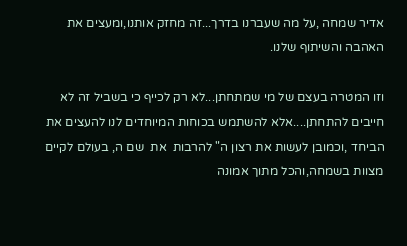אדיר שמחה ,על מה שעברנו בדרך...זה מחזק אותנו,ומעצים את האהבה והשיתוף שלנו.

וזו המטרה בעצם של מי שמתחתן...לא רק לכייף כי בשביל זה לא חייבים להתחתן....אלא להשתמש בכוחות המיוחדים לנו להעצים את הביחד ,וכמובן לעשות את רצון ה" להרבות  את  שם ה, בעולם לקיים מצוות בשמחה,והכל מתוך אמונה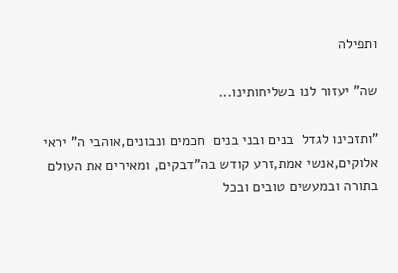ותפילה

שה" יעזור לנו בשליחותינו...

"ותזכינו לגדל  בנים ובני בנים  חכמים ונבונים,אוהבי ה" יראי אלוקים,אנשי אמת,זרע קודש בה"דבקים, ומאירים את העולם  בתורה ובמעשים טובים ובכל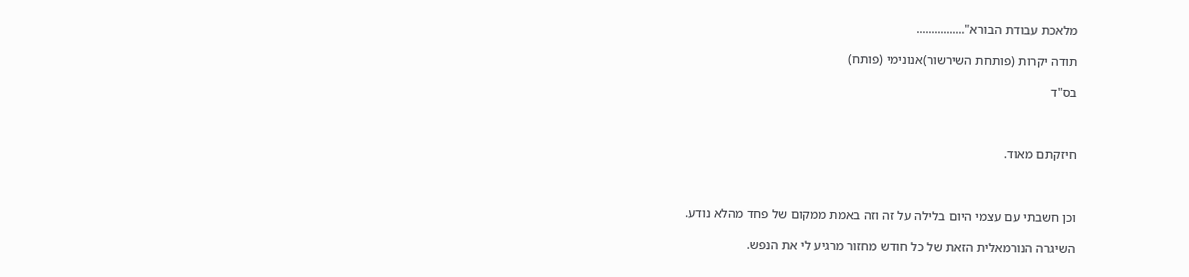מלאכת עבודת הבורא"................

תודה יקרות (פותחת השירשור)אנונימי (פותח)

בס"ד



חיזקתם מאוד.



וכן חשבתי עם עצמי היום בלילה על זה וזה באמת ממקום של פחד מהלא נודע.

השיגרה הנורמאלית הזאת של כל חודש מחזור מרגיע לי את הנפש.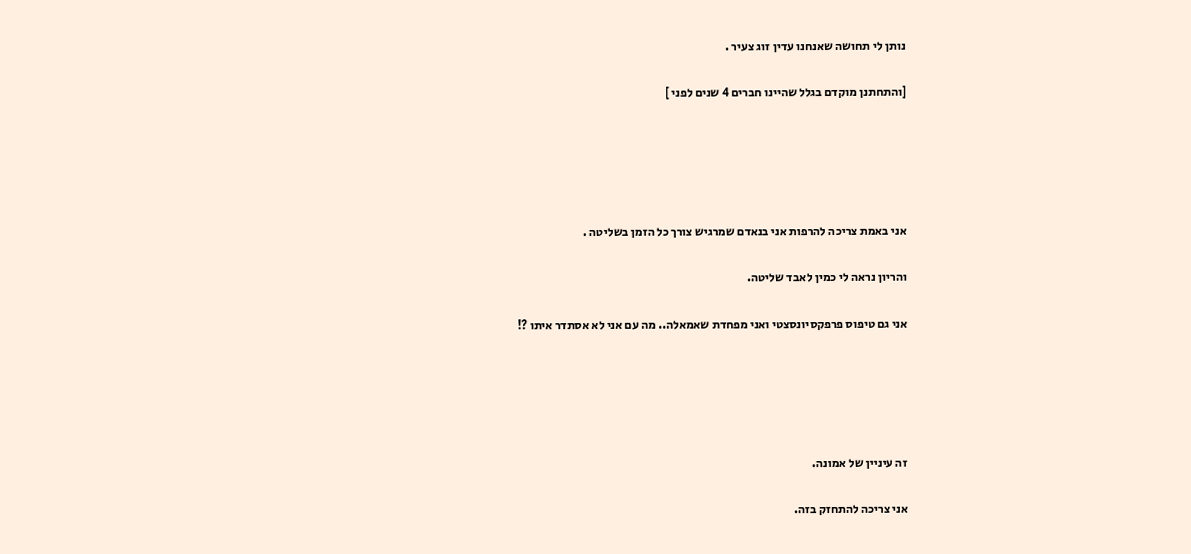נותן לי תחושה שאנחנו עדין זוג צעיר .

[והתחתנן מוקדם בגלל שהיינו חברים 4 שנים לפני ]





אני באמת צריכה להרפות אני בנאדם שמרגיש צורך כל הזמן בשליטה .

והריון נראה לי כמין לאבד שליטה.

אני גם טיפוס פרפקסיונסצטי ואני מפחדת שאמאלה.. מה עם אני לא אסתדר איתו ?!





זה עיניין של אמונה.

אני צריכה להתחזק בזה.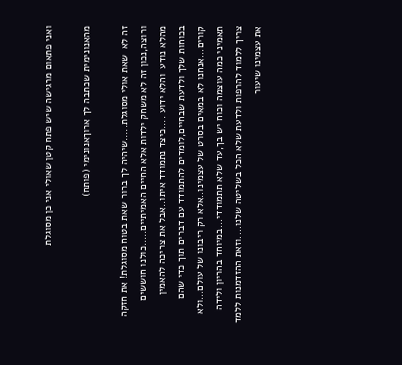ואני פתאום מרגישה שיש פתח קטן שאולי אני כן מסוגלת

מהאנונימית שכתבה לך ארוךאנונימי (פותח)

זה לא  שאת אולי מסוגלת.....שיהיה לך ברור שאת בטוח מסוגלת! את חזקה ורוצה,נכון זה לא משחק ילדות אלא החיים האמיתיים.....כולנו חוששים מהלא נודע  והלא ידוע ....כיצד נתמודד איתו..אבל את צריכה להאמין בכוחות שלך ולדעת שבחיים,לומדים להתמודד עם דברים תוך כדי שהם קורים...אנחנו לא במאים בסרט של עצמינו..אלא רק ריבונו של עולם...ולא תאמיני כמה עוצמה וכוח יש בך,עד שלא תתמודדי...במיוחד בהריון ולידה צריך ללמוד להרפות ולדעת שלא הכל בשליטה שלנו....וזאת ההזדמנות ללמד את עצמינו שיעור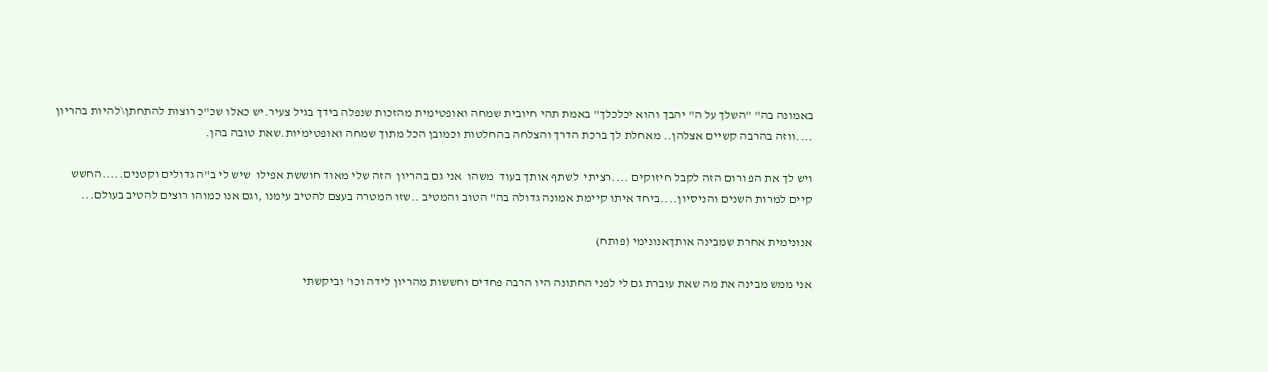באמונה בה" "השלך על ה" יהבך והוא יכלכלך" באמת תהי חיובית שמחה ואופטימית מהזכות שנפלה בידך בגיל צעיר.יש כאלו שכ"כ רוצות להתחתן\להיות בהריון ....ווזה בהרבה קשיים אצלהן.. מאחלת לך ברכת הדרך והצלחה בהחלטות וכמובן הכל מתוך שמחה ואופטימיות.שאת טובה בהן.

ויש לך את הפ ורום הזה לקבל חיזוקים ....רציתי  לשתף אותך בעוד  משהו  אני גם בהריון  הזה שלי מאוד חוששת אפילו  שיש לי ב"ה גדולים וקטנים.....החשש קיים למרות השנים והניסיון....ביחד איתו קיימת אמונה גדולה בה" הטוב והמטיב ..שזו המטרה בעצם להטיב עימנו ,וגם אנו כמוהו רוצים להטיב בעולם...

אנונימית אחרת שמבינה אותךאנונימי (פותח)

אני ממש מבינה את מה שאת עוברת גם לי לפני החתונה היו הרבה פחדים וחששות מהריון לידה וכו' וביקשתי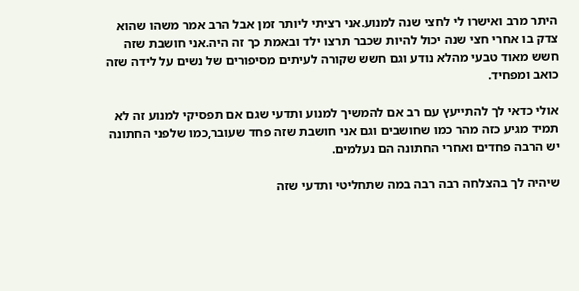היתר מרב ואישרו לי לחצי שנה למנוע.אני רציתי ליותר זמן אבל הרב אמר משהו שהוא צדק בו אחרי חצי שנה יכול להיות שכבר תרצו ילד ובאמת כך זה היה.אני חושבת שזה חשש מאוד טבעי מהלא נודע וגם חשש שקורה לעיתים מסיפורים של נשים על לידה שזה כואב ומפחיד.

אולי כדאי לך להתייעץ עם רב אם להמשיך למנוע ותדעי שגם אם תפסיקי למנוע זה לא תמיד מגיע כזה מהר כמו שחושבים וגם אני חושבת שזה פחד שעובר,כמו שלפני החתונה יש הרבה פחדים ואחרי החתונה הם נעלמים.

שיהיה לך בהצלחה רבה רבה במה שתחליטי ותדעי שזה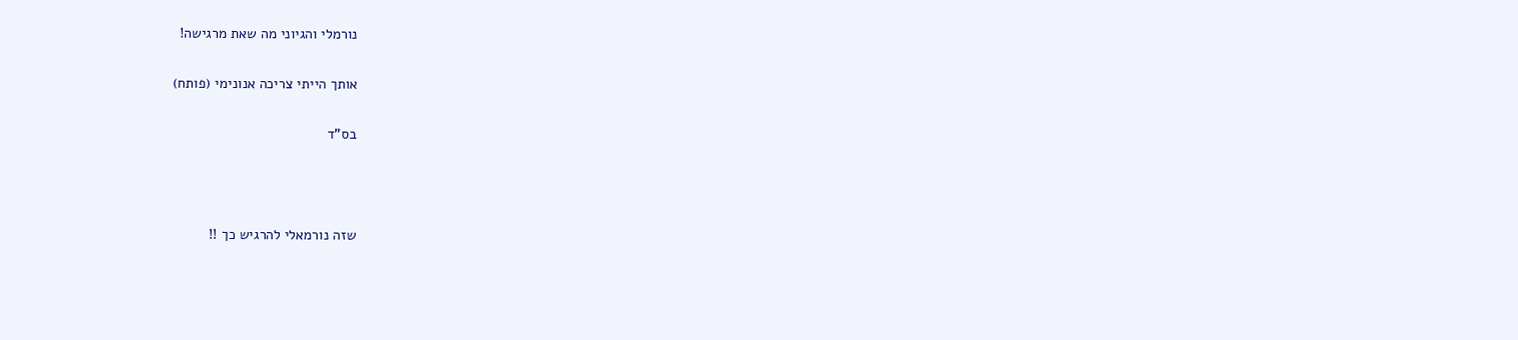נורמלי והגיוני מה שאת מרגישה!

אותך הייתי צריכה אנונימי (פותח)

בס"ד



שזה נורמאלי להרגיש כך !!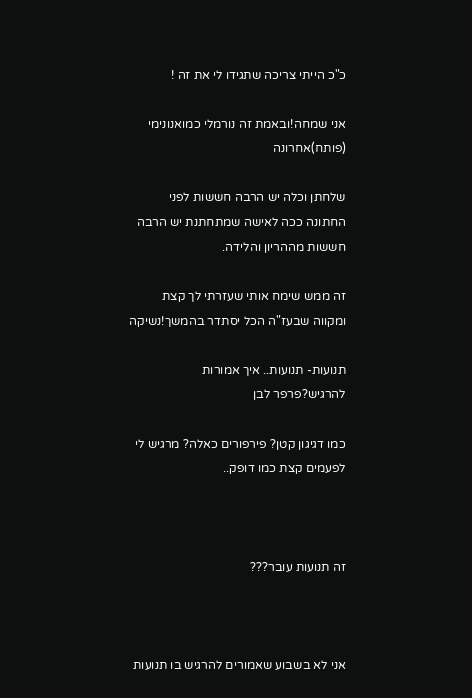כ"כ הייתי צריכה שתגידו לי את זה !

אני שמחה!ובאמת זה נורמלי כמואנונימי (פותח)אחרונה

שלחתן וכלה יש הרבה חששות לפני החתונה ככה לאישה שמתחתנת יש הרבה חששות מההריון והלידה.

זה ממש שימח אותי שעזרתי לך קצת ומקווה שבעז"ה הכל יסתדר בהמשך!נשיקה

תנועות- תנועות.. איך אמורות להרגיש?פרפר לבן

כמו דגיגון קטן? פירפורים כאלה? מרגיש לי לפעמים קצת כמו דופק..



זה תנועות עובר???



אני לא בשבוע שאמורים להרגיש בו תנועות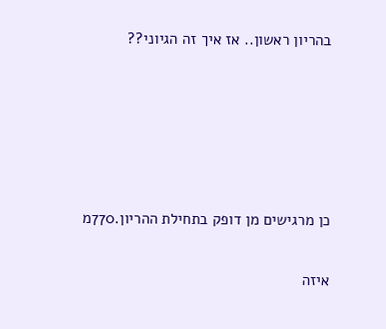בהריון ראשון.. אז איך זה הגיוני??





כן מרגישים מן דופק בתחילת ההריון.770מ

איזה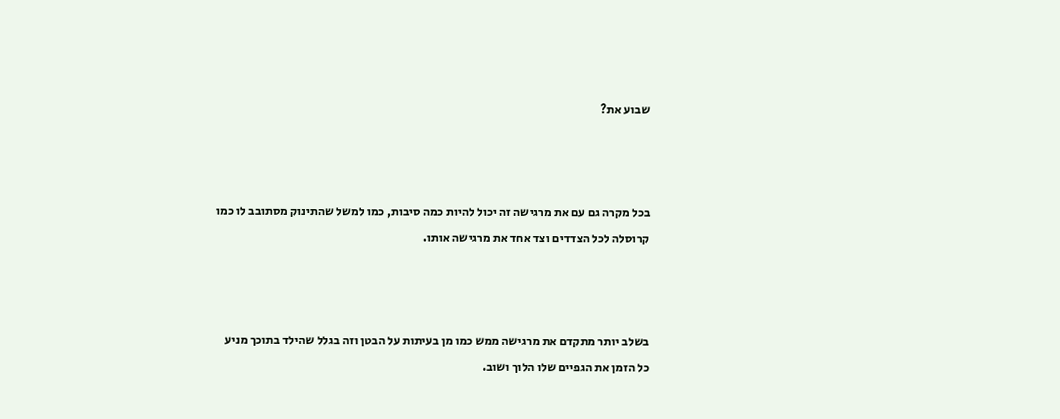שבוע את?



בכל מקרה גם עם את מרגישה זה יכול להיות כמה סיבות, כמו למשל שהתינוק מסתובב לו כמו קרוסלה לכל הצדדים וצד אחד את מרגישה אותו.



בשלב יותר מתקדם את מרגישה ממש כמו מן בעיתות על הבטן וזה בגלל שהילד בתוכך מניע כל הזמן את הגפיים שלו הלוך ושוב.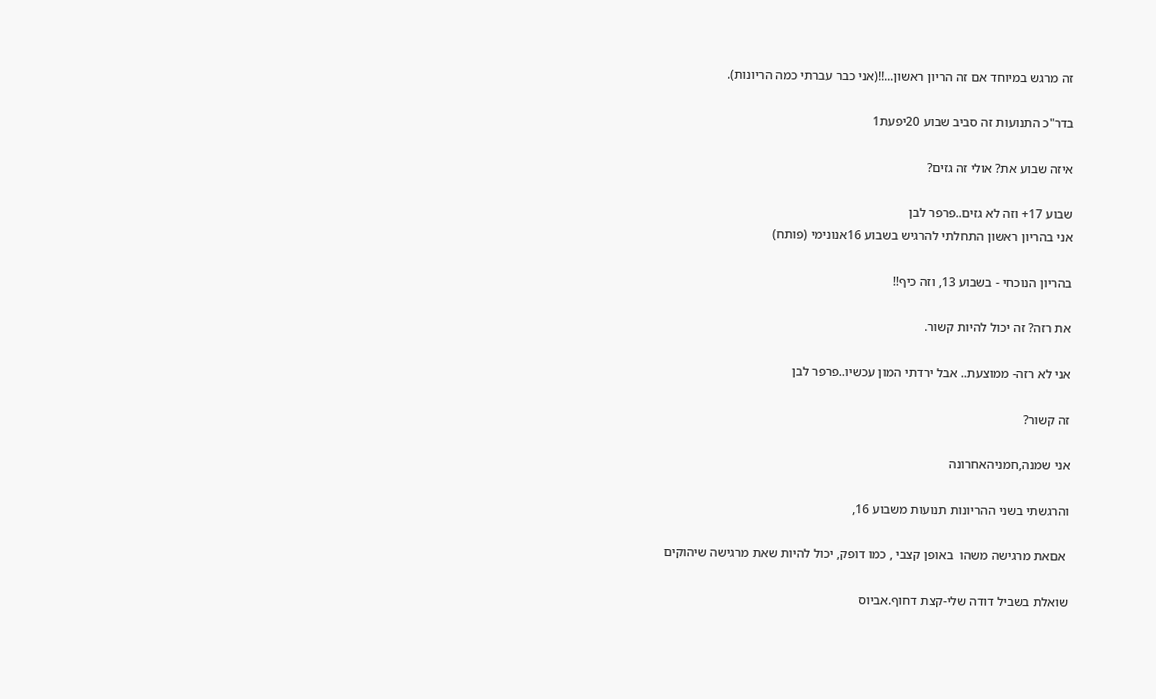זה מרגש במיוחד אם זה הריון ראשון...!!(אני כבר עברתי כמה הריונות).

בדר"כ התנועות זה סביב שבוע 20יפעת1

איזה שבוע את? אולי זה גזים?

שבוע 17+ וזה לא גזים..פרפר לבן
אני בהריון ראשון התחלתי להרגיש בשבוע 16אנונימי (פותח)

בהריון הנוכחי - בשבוע 13, וזה כיף!!

את רזה? זה יכול להיות קשור.

אני לא רזה- ממוצעת.. אבל ירדתי המון עכשיו..פרפר לבן

זה קשור?

אני שמנה,חמניהאחרונה

והרגשתי בשני ההריונות תנועות משבוע 16,

 אםאת מרגישה משהו  באופן קצבי , כמו דופק, יכול להיות שאת מרגישה שיהוקים

שואלת בשביל דודה שלי-קצת דחוף.אביוס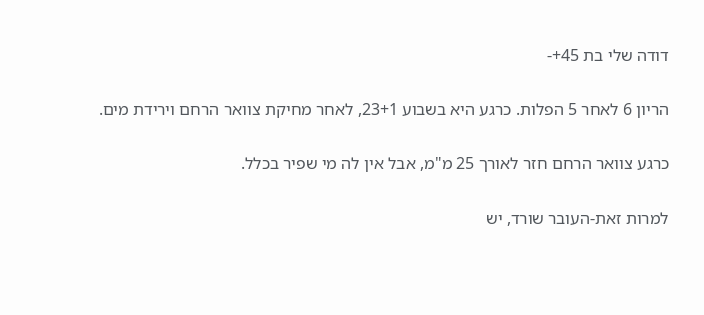דודה שלי בת 45+-

הריון 6 לאחר 5 הפלות. כרגע היא בשבוע 23+1, לאחר מחיקת צוואר הרחם וירידת מים.

כרגע צוואר הרחם חזר לאורך 25 מ"מ, אבל אין לה מי שפיר בכלל.

למרות זאת-העובר שורד, יש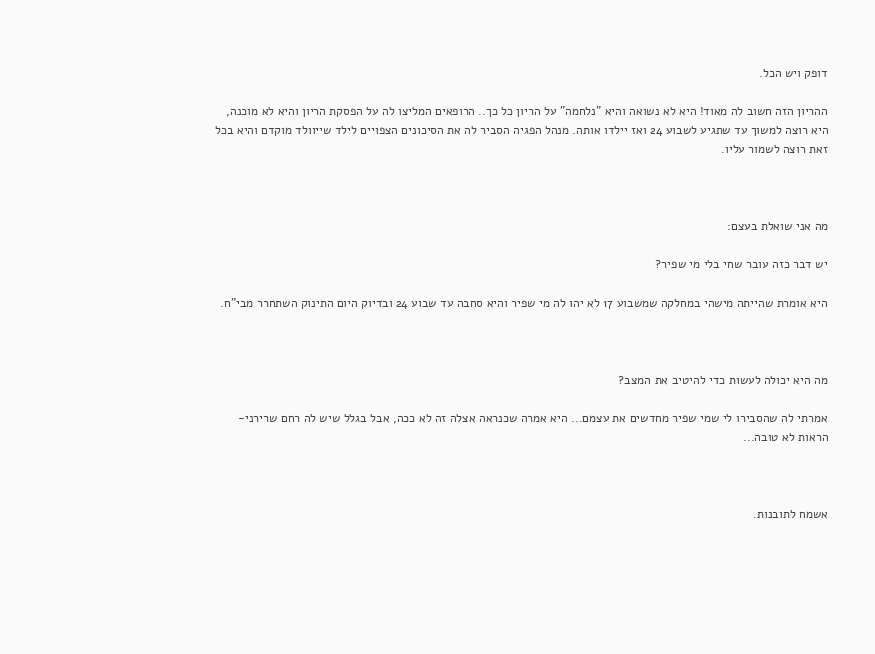דופק ויש הכל.

ההריון הזה חשוב לה מאוד! היא לא נשואה והיא "נלחמה" על הריון כל כך.. הרופאים המליצו לה על הפסקת הריון והיא לא מוכנה, היא רוצה למשוך עד שתגיע לשבוע 24 ואז יילדו אותה. מנהל הפגיה הסביר לה את הסיכונים הצפויים לילד שייוולד מוקדם והיא בכל זאת רוצה לשמור עליו.



מה אני שואלת בעצם:

יש דבר כזה עובר שחי בלי מי שפיר?

היא אומרת שהייתה מישהי במחלקה שמשבוע 17 לא יהו לה מי שפיר והיא סחבה עד שבוע 24 ובדיוק היום התינוק השתחרר מבי"ח.



מה היא יכולה לעשות כדי להיטיב את המצב?

אמרתי לה שהסבירו לי שמי שפיר מחדשים את עצמם... היא אמרה שכנראה אצלה זה לא ככה, אבל בגלל שיש לה רחם שרירני-הראות לא טובה...



אשמח לתובנות.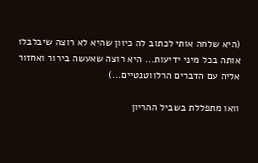(היא שלחה אותי לכתוב לה כיוון שהיא לא רוצה שיבלבלו אותה בכל מיני ידיעות... היא רוצה שאעשה בירור ואחזור אליה עם הדברים הרלווטנטיים...)

וואו מתפללת בשביל ההריון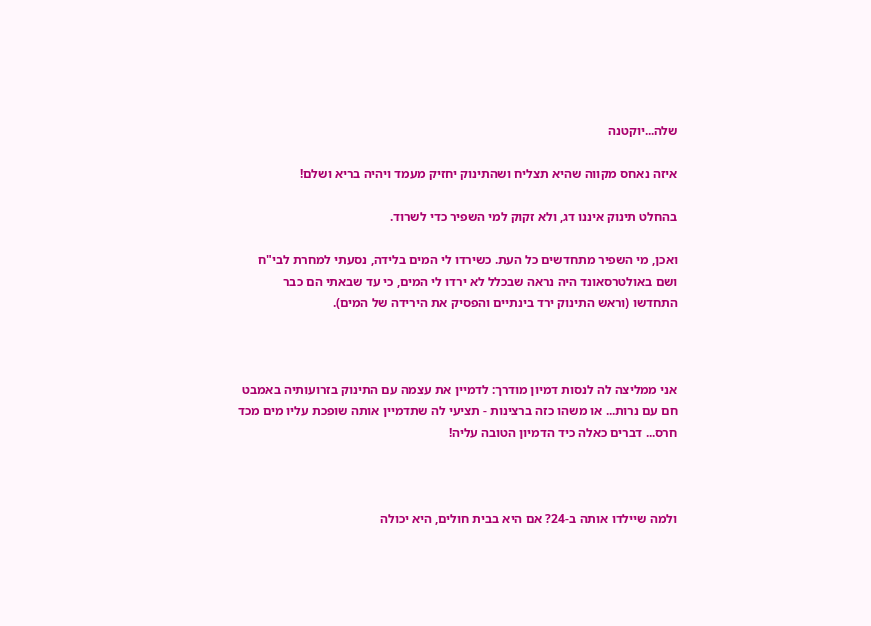שלה...יוקטנה

איזה נאחס מקווה שהיא תצליח ושהתינוק יחזיק מעמד ויהיה בריא ושלם!

בהחלט תינוק איננו דג, ולא זקוק למי השפיר כדי לשרוד.

ואכן, מי השפיר מתחדשים כל העת. כשירדו לי המים בלידה, נסעתי למחרת לבי"ח ושם באולטרסאונד היה נראה שבכלל לא ירדו לי המים, כי עד שבאתי הם כבר התחדשו (וראש התינוק ירד בינתיים והפסיק את הירידה של המים).



אני ממליצה לה לנסות דמיון מודרך: לדמיין את עצמה עם התינוק בזרועותיה באמבט חם עם נרות... או משהו כזה ברצינות - תציעי לה שתדמיין אותה שופכת עליו מים מכד חרס... דברים כאלה כיד הדמיון הטובה עליה!



ולמה שיילדו אותה ב-24? אם היא בבית חולים, היא יכולה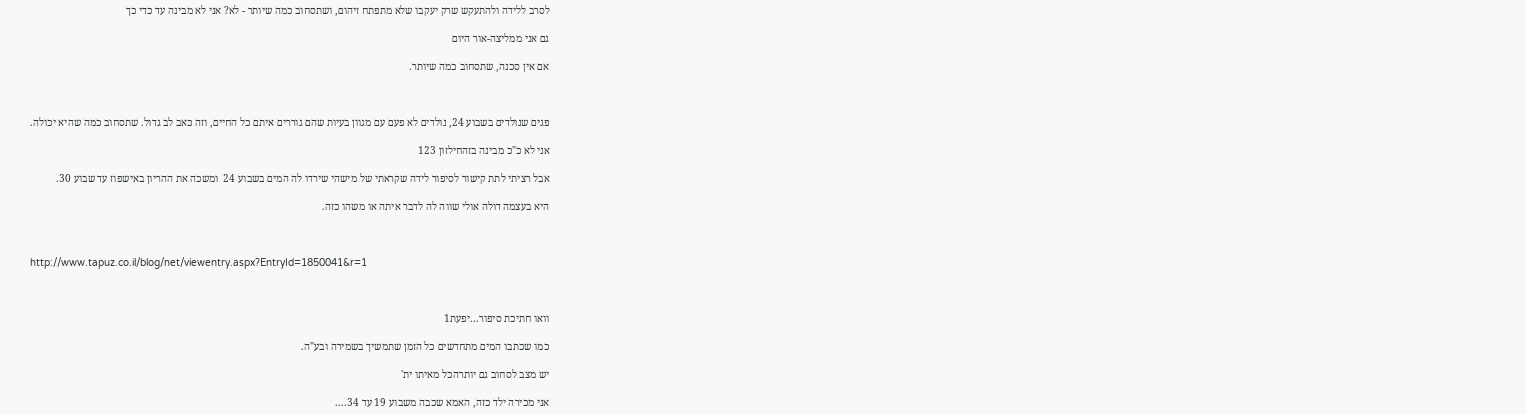לסרב ללידה ולהתעקש שרק יעקבו שלא מתפתח זיהום, ושתסחוב כמה שיותר - לא? אני לא מבינה עד כדי כך

גם אני ממליצה-אור היום

אם אין סכנה, שתסחוב כמה שיותר.



פגים שנולדים בשבוע 24, נולדים לא פעם עם מגוון בעיות שהם גוררים איתם כל החיים, וזה כאב לב גדול. שתסחוב כמה שהיא יכולה.

אני לא כ"כ מבינה בזהחילזון 123

אבל רציתי לתת קישור לסיפור לידה שקראתי של מישהי שירדו לה המים בשבוע 24  ומשכה את ההריון באישפוז עד שבוע 30.

היא בעצמה דולה אולי שווה לה לדבר איתה או משהו כזה.



http://www.tapuz.co.il/blog/net/viewentry.aspx?EntryId=1850041&r=1



וואו חתיכת סיפור...יפעת1

כמו שכתבו המים מתחדשים כל הזמן שתמשיך בשמירה ובע"ה.

יש מצב לסחוב גם יותרהכל מאיתו ית'

אני מכירה ילד כזה, האמא שכבה משבוע 19 עד 34....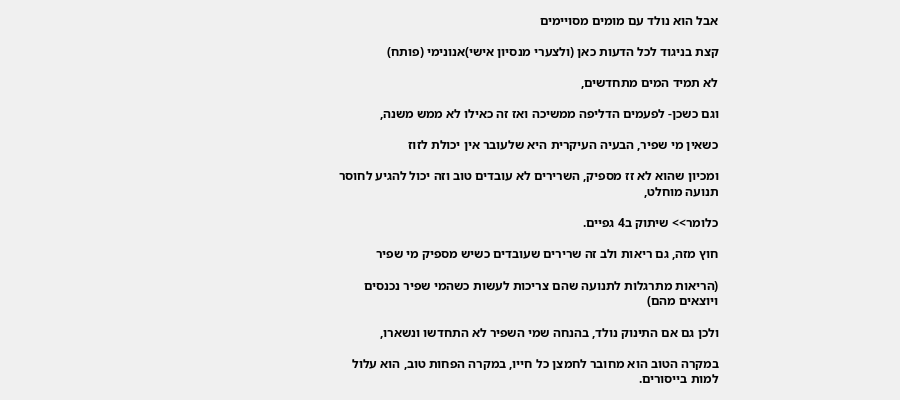אבל הוא נולד עם מומים מסויימים

קצת בניגוד לכל הדעות כאן (ולצערי מנסיון אישי)אנונימי (פותח)

לא תמיד המים מתחדשים,

וגם כשכן- לפעמים הדליפה ממשיכה ואז זה כאילו לא ממש משנה,

כשאין מי שפיר, הבעיה העיקרית היא שלעובר אין יכולת לזוז

ומכיון שהוא לא זז מספיק, השרירים לא עובדים טוב וזה יכול להגיע לחוסר תנועה מוחלט,

כלומר>> שיתוק ב4 גפיים.

חוץ מזה, גם ריאות ולב זה שרירים שעובדים כשיש מספיק מי שפיר

(הריאות מתרגלות לתנועה שהם צריכות לעשות כשהמי שפיר נכנסים ויוצאים מהם)

ולכן גם אם התינוק נולד, בהנחה שמי השפיר לא התחדשו ונשארו,

במקרה הטוב הוא מחובר לחמצן כל חייו, במקרה הפחות טוב, הוא עלול למות בייסורים.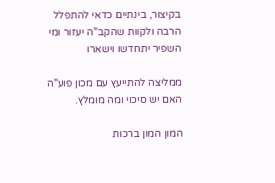בקיצור, בינתיים כדאי להתפלל הרבה ולקוות שהקב"ה יעזור ומי השפיר יתחדשו וישארו

ממליצה להתייעץ עם מכון פוע"ה האם יש סיכוי ומה מומלץ.

המון המון ברכות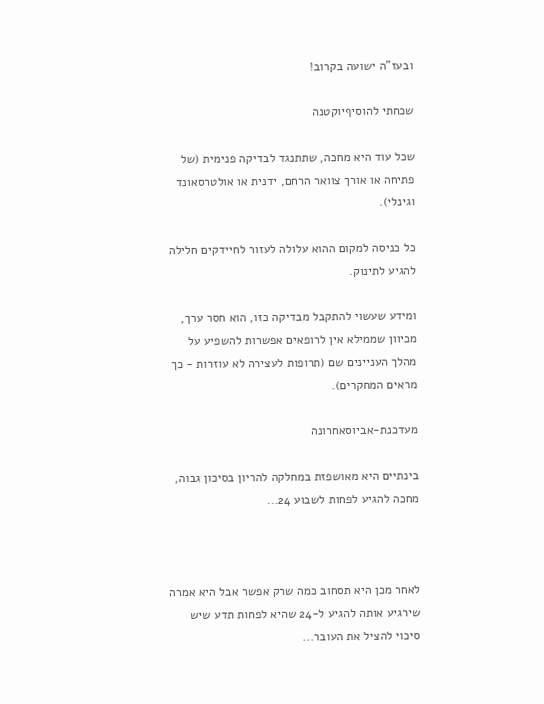ובעז"ה ישועה בקרוב!

שכחתי להוסיףיוקטנה

שכל עוד היא מחכה, שתתנגד לבדיקה פנימית (של פתיחה או אורך צוואר הרחם, ידנית או אולטרסאונד וגינלי).

כל כניסה למקום ההוא עלולה לעזור לחיידקים חלילה להגיע לתינוק.

ומידע שעשוי להתקבל מבדיקה כזו, הוא חסר ערך, מכיוון שממילא אין לרופאים אפשרות להשפיע על מהלך העניינים שם (תרופות לעצירה לא עוזרות - כך מראים המחקרים).

מעדכנת-אביוסאחרונה

בינתיים היא מאושפזת במחלקה להריון בסיכון גבוה, מחכה להגיע לפחות לשבוע 24...



לאחר מכן היא תסחוב כמה שרק אפשר אבל היא אמרה שירגיע אותה להגיע ל-24 שהיא לפחות תדע שיש סיכוי להציל את העובר...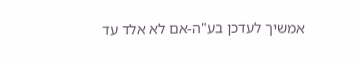אמשיך לעדכן בע"ה-אם לא אלד עד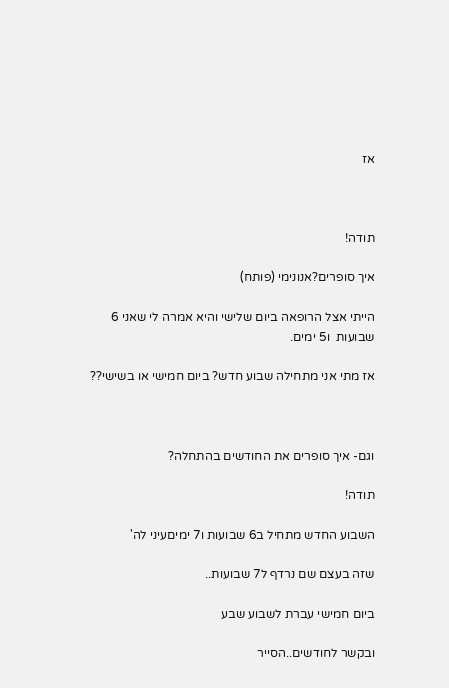אז



תודה!

איך סופרים?אנונימי (פותח)

הייתי אצל הרופאה ביום שלישי והיא אמרה לי שאני 6 שבועות  ו5 ימים.

אז מתי אני מתחילה שבוע חדש? ביום חמישי או בשישי??



וגם- איך סופרים את החודשים בהתחלה?

תודה!

השבוע החדש מתחיל ב6 שבועות ו7 ימיםעיני לה'

שזה בעצם שם נרדף ל7 שבועות..

ביום חמישי עברת לשבוע שבע

ובקשר לחודשים..הסייר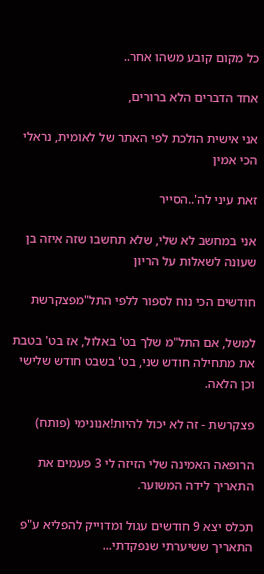כל מקום קובע משהו אחר..

אחד הדברים הלא ברורים,

אני אישית הולכת לפי האתר של לאומית, נראלי הכי אמין

זאת עיני לה'..הסייר

אני במחשב לא שלי, שלא תחשבו שזה איזה בן שעונה לשאלות על הריון

חודשים הכי נוח לספור ללפי התל"מפצקרשת

למשל, אם התל"מ שלך בט' באלול, אז בט' בטבת את מתחילה חודש שני, בט' בשבט חודש שלישי וכן הלאה.

פצקרשת - זה לא יכול להיות!אנונימי (פותח)

הרופאה האמינה שלי הזיזה לי 3 פעמים את התאריך לידה המשוער.

תכלס יצא 9 חודשים עגול ומדוייק להפליא ע"פ התאריך ששיערתי שנפקדתי...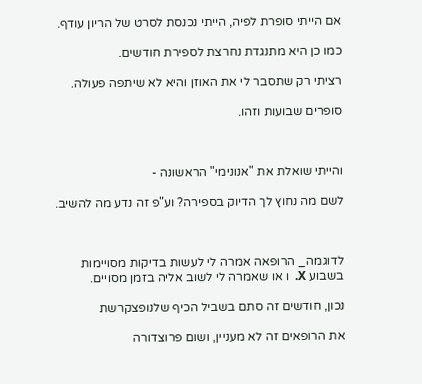אם הייתי סופרת לפיה, הייתי נכנסת לסרט של הריון עודף.

כמו כן היא מתנגדת נחרצת לספירת חודשים.

רציתי רק שתסבר לי את האוזן והיא לא שיתפה פעולה.

סופרים שבועות וזהו.



והייתי שואלת את "אנונימי" הראשונה -

לשם מה נחוץ לך הדיוק בספירה? וע"פ זה נדע מה להשיב.



לדוגמה_ הרופאה אמרה לי לעשות בדיקות מסויימות בשבוע X.  ו או שאמרה לי לשוב אליה בזמן מסויים.

נכון, חודשים זה סתם בשביל הכיף שלנופצקרשת

את הרופאים זה לא מעניין, ושום פרוצדורה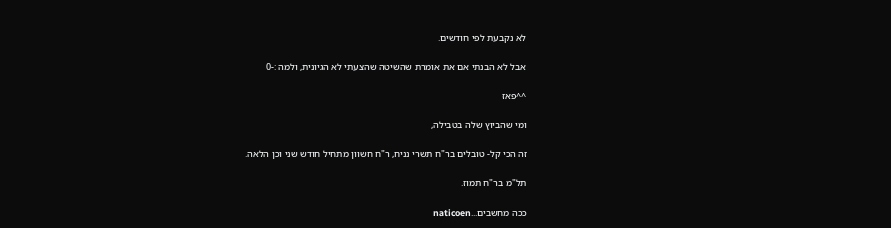לא נקבעת לפי חודשים.

אבל לא הבנתי אם את אומרת שהשיטה שהצעתי לא הגיונית, ולמה :-0

^^פאז

ומי שהביוץ שלה בטבילה,

זה הכי קל- טובלים בר"ח תשרי נניח, ר"ח חשוון מתחיל חודש שני וכן הלאה.

תל"מ בר"ח תמוז.

ככה מחשבים...naticoen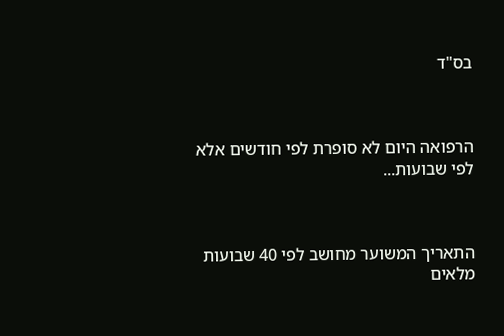בס"ד



הרפואה היום לא סופרת לפי חודשים אלא לפי שבועות...



התאריך המשוער מחושב לפי 40 שבועות מלאים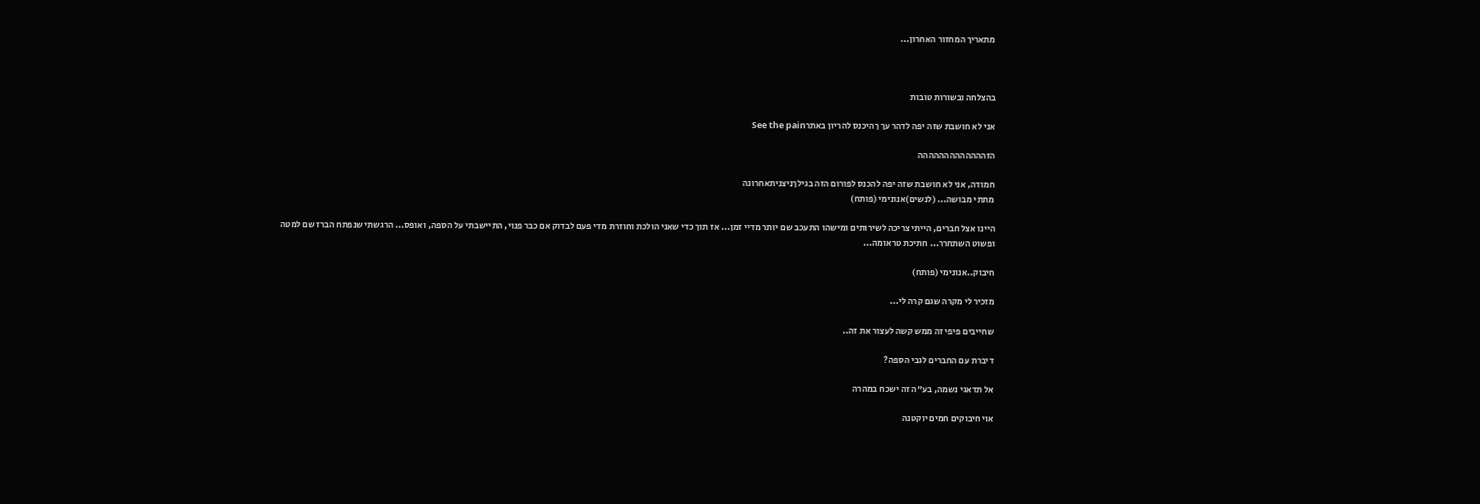מתאריך המחזור האחרון...



בהצלחה ובשורות טובות

אני לא חושבת שזה יפה לדהר עך ךהיכנס להריון באתרSee the pain

הזההההההההההההה

חמודה, אני לא חושבת שזה יפה להכנס לפורום הזה בגילךניצניתאחרונה
מתתי מבושה... (לנשים)אנונימי (פותח)

היינו אצל חברים, הייתי צריכה לשירותים ומישהו התעכב שם יותר מדיי זמן... אז תוך כדי שאני הולכת וחוזרת מדי פעם לבדוק אם כבר פנוי, התיישבתי על הספה, ואופס... הרגשתי שנפתח הברז שם למטה ופשוט השתחרר... חתיכת טראומה...

חיבוק..אנונימי (פותח)

מזכיר לי מקרה שגם קרה לי...

שחייבים פיפי זה ממש קשה לעצור את זה..

דיברת עם החברים לגבי הספה?

אל תדאגי נשמה, בע"ה זה ישכח במהרה

אוי חיבוקים חמים יוקטנה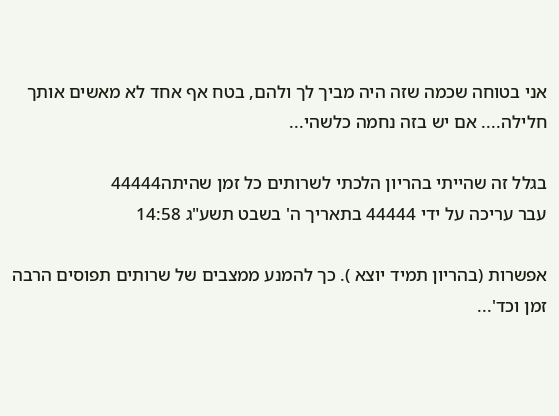אני בטוחה שכמה שזה היה מביך לך ולהם, בטח אף אחד לא מאשים אותך חלילה.... אם יש בזה נחמה כלשהי...

בגלל זה שהייתי בהריון הלכתי לשרותים כל זמן שהיתה44444
עבר עריכה על ידי 44444 בתאריך ה' בשבט תשע"ג 14:58

אפשרות (בהריון תמיד יוצא ). כך להמנע ממצבים של שרותים תפוסים הרבה זמן וכד'...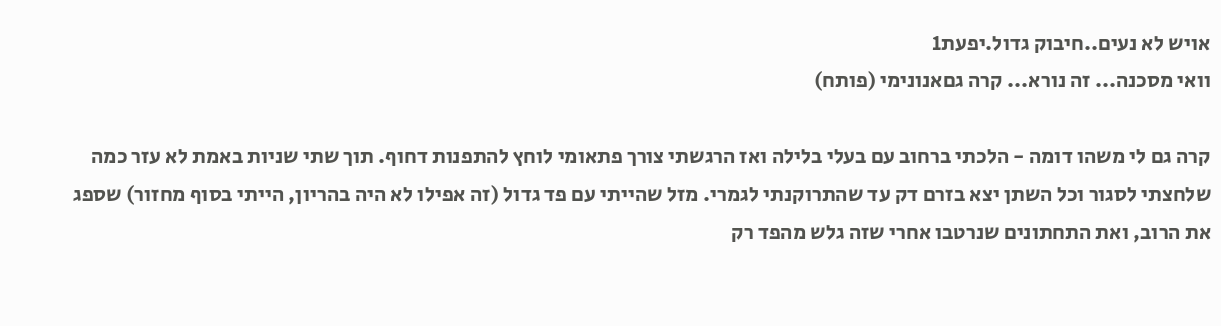אויש לא נעים..חיבוק גדול.יפעת1
וואי מסכנה... זה נורא... קרה גםאנונימי (פותח)

קרה גם לי משהו דומה - הלכתי ברחוב עם בעלי בלילה ואז הרגשתי צורך פתאומי לוחץ להתפנות דחוף. תוך שתי שניות באמת לא עזר כמה שלחצתי לסגור וכל השתן יצא בזרם דק עד שהתרוקנתי לגמרי. מזל שהייתי עם פד גדול (זה אפילו לא היה בהריון, הייתי בסוף מחזור) שספג את הרוב, ואת התחתונים שנרטבו אחרי שזה גלש מהפד רק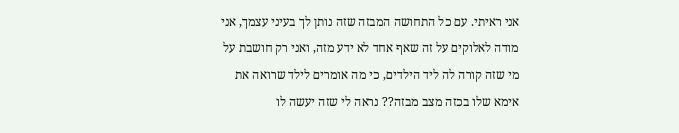אני ראיתי. עם כל התחושה המבזה שזה נותן לך בעיני עצמך, אני מודה לאלוקים על זה שאף אחד לא ידע מזה, ואני רק חושבת על מי שזה קורה לה ליד הילדים, כי מה אומרים לילד שרואה את אימא שלו בכזה מצב מבזה?? נראה לי שזה יעשה לו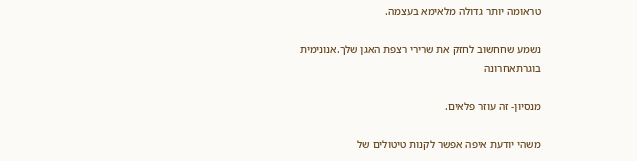טראומה יותר גדולה מלאימא בעצמה.

נשמע שחחשוב לחזק את שרירי רצפת האגן שלך.אנונימית בוגרתאחרונה

מנסיון- זה עוזר פלאים.

משהי יודעת איפה אפשר לקנות טיטולים של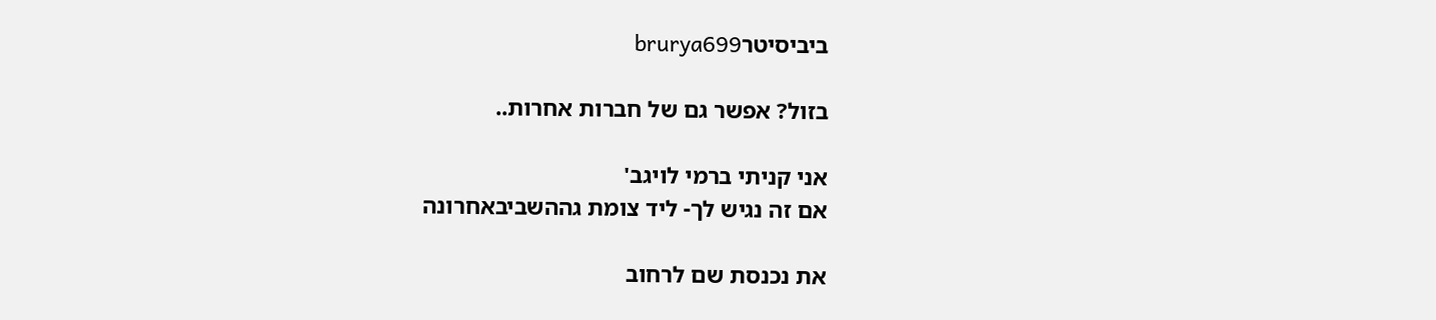ביביסיטרbrurya699

בזול? אפשר גם של חברות אחרות..

אני קניתי ברמי לויגב'
אם זה נגיש לך- ליד צומת גההשביבאחרונה

את נכנסת שם לרחוב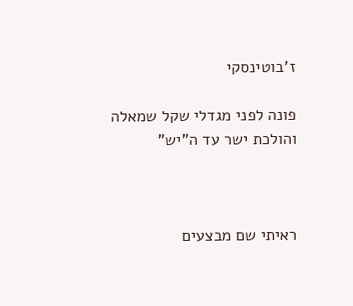ז'בוטינסקי

פונה לפני מגדלי שקל שמאלה והולכת ישר עד ה"יש"



ראיתי שם מבצעים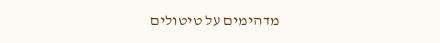מדהימים על טיטולים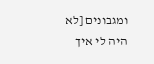ומגבונים [לא היה לי איך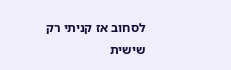לסחוב אז קניתי רק שישית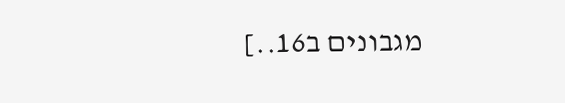מגבונים ב16..]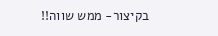בקיצור- ממש שווה!!